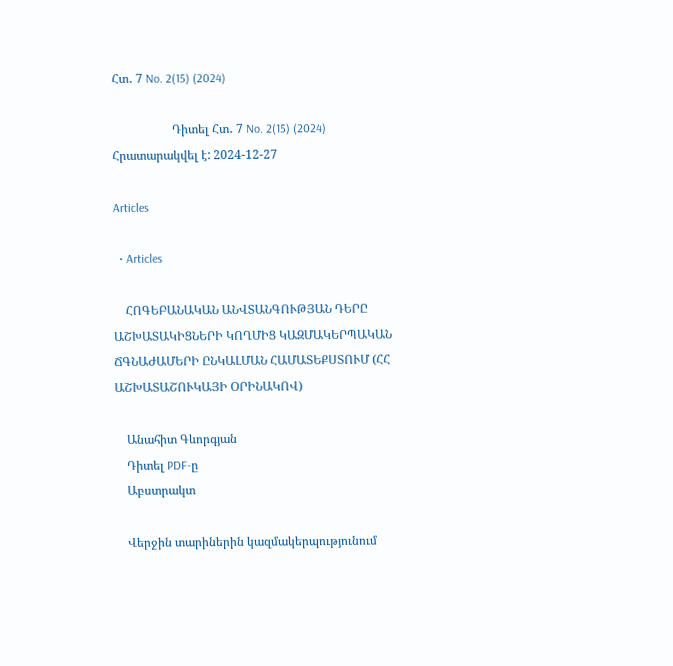Հտ․ 7 No. 2(15) (2024)

                    Դիտել Հտ․ 7 No. 2(15) (2024)
Հրատարակվել է: 2024-12-27

Articles

  • Articles

    ՀՈԳԵԲԱՆԱԿԱՆ ԱՆՎՏԱՆԳՈՒԹՅԱՆ ԴԵՐԸ ԱՇԽԱՏԱԿԻՑՆԵՐԻ ԿՈՂՄԻՑ ԿԱԶՄԱԿԵՐՊԱԿԱՆ ՃԳՆԱԺԱՄԵՐԻ ԸՆԿԱԼՄԱՆ ՀԱՄԱՏԵՔՍՏՈՒՄ (ՀՀ ԱՇԽԱՏԱՇՈՒԿԱՅԻ ՕՐԻՆԱԿՈՎ)

    Անահիտ Գևորգյան
    Դիտել PDF-ը
    Աբստրակտ

    Վերջին տարիներին կազմակերպությունում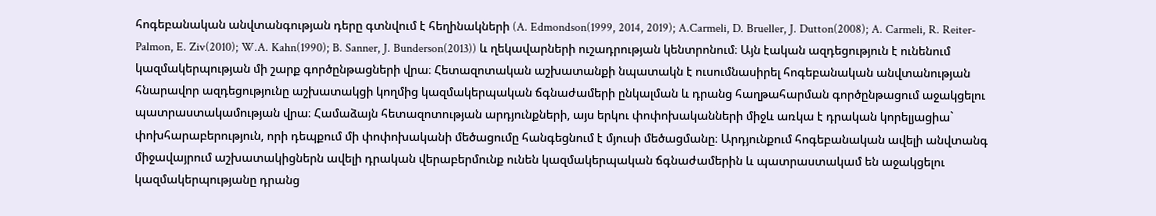հոգեբանական անվտանգության դերը գտնվում է հեղինակների (A. Edmondson(1999, 2014, 2019); A.Carmeli, D. Brueller, J. Dutton(2008); A. Carmeli, R. Reiter-Palmon, E. Ziv(2010); W.A. Kahn(1990); B. Sanner, J. Bunderson(2013)) և ղեկավարների ուշադրության կենտրոնում։ Այն էական ազդեցություն է ունենում կազմակերպության մի շարք գործընթացների վրա։ Հետազոտական աշխատանքի նպատակն է ուսումնասիրել հոգեբանական անվտանության հնարավոր ազդեցությունը աշխատակցի կողմից կազմակերպական ճգնաժամերի ընկալման և դրանց հաղթահարման գործընթացում աջակցելու պատրաստակամության վրա։ Համաձայն հետազոտության արդյունքների, այս երկու փոփոխականների միջև առկա է դրական կորելյացիա` փոխհարաբերություն, որի դեպքում մի փոփոխականի մեծացումը հանգեցնում է մյուսի մեծացմանը։ Արդյունքում հոգեբանական ավելի անվտանգ միջավայրում աշխատակիցներն ավելի դրական վերաբերմունք ունեն կազմակերպական ճգնաժամերին և պատրաստակամ են աջակցելու կազմակերպությանը դրանց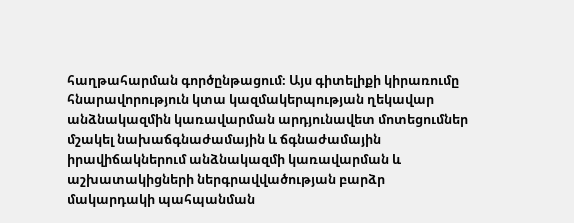հաղթահարման գործընթացում։ Այս գիտելիքի կիրառումը հնարավորություն կտա կազմակերպության ղեկավար անձնակազմին կառավարման արդյունավետ մոտեցումներ մշակել նախաճգնաժամային և ճգնաժամային իրավիճակներում անձնակազմի կառավարման և աշխատակիցների ներգրավվածության բարձր մակարդակի պահպանման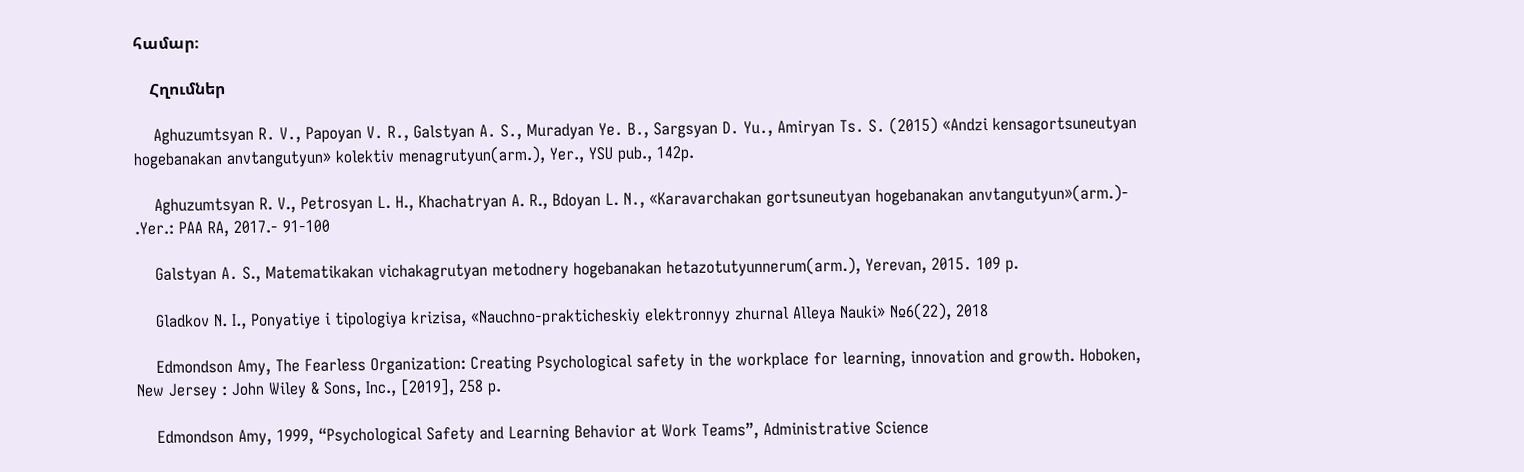համար։

    Հղումներ

    Aghuzumtsyan R․ V․, Papoyan V․ R․, Galstyan A․ S․, Muradyan Ye․ B․, Sargsyan D․ Yu․, Amiryan Ts․ S․ (2015) «Andzi kensagortsuneutyan hogebanakan anvtangutyun» kolektiv menagrutyun(arm.), Yer., YSU pub., 142p.

    Aghuzumtsyan R. V., Petrosyan L. H., Khachatryan A. R., Bdoyan L. N․, «Karavarchakan gortsuneutyan hogebanakan anvtangutyun»(arm.)- .Yer.: PAA RA, 2017.- 91-100

    Galstyan A․ S., Matematikakan vichakagrutyan metodnery hogebanakan hetazotutyunnerum(arm.), Yerevan, 2015․ 109 p.

    Gladkov N. I., Ponyatiye i tipologiya krizisa, «Nauchno-prakticheskiy elektronnyy zhurnal Alleya Nauki» №6(22), 2018

    Edmondson Amy, The Fearless Organization: Creating Psychological safety in the workplace for learning, innovation and growth. Hoboken, New Jersey : John Wiley & Sons, Inc., [2019], 258 p.

    Edmondson Amy, 1999, “Psychological Safety and Learning Behavior at Work Teams”, Administrative Science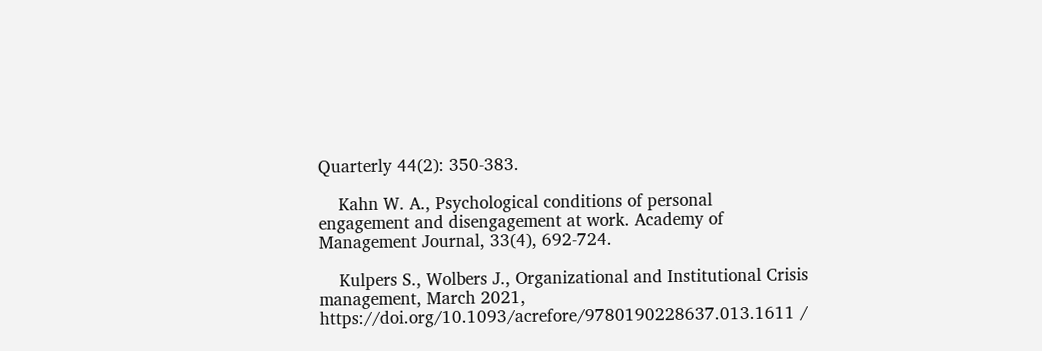Quarterly 44(2): 350-383.

    Kahn W. A., Psychological conditions of personal engagement and disengagement at work. Academy of Management Journal, 33(4), 692-724.

    Kulpers S., Wolbers J., Organizational and Institutional Crisis management, March 2021, https://doi.org/10.1093/acrefore/9780190228637.013.1611 /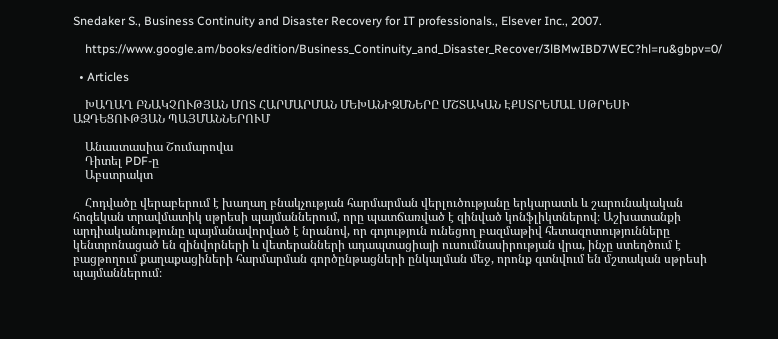Snedaker S., Business Continuity and Disaster Recovery for IT professionals., Elsever Inc., 2007.

    https://www.google.am/books/edition/Business_Continuity_and_Disaster_Recover/3lBMwIBD7WEC?hl=ru&gbpv=0/

  • Articles

    ԽԱՂԱՂ ԲՆԱԿՉՈՒԹՅԱՆ ՄՈՏ ՀԱՐՄԱՐՄԱՆ ՄԵԽԱՆԻԶՄՆԵՐԸ ՄՇՏԱԿԱՆ ԷՔՍՏՐԵՄԱԼ ՍԹՐԵՍԻ ԱԶԴԵՑՈՒԹՅԱՆ ՊԱՅՄԱՆՆԵՐՈՒՄ

    Անաստասիա Շումարովա
    Դիտել PDF-ը
    Աբստրակտ

    Հոդվածը վերաբերում է խաղաղ բնակչության հարմարման վերլուծությանը երկարատև և շարունակական հոգեկան տրավմատիկ սթրեսի պայմաններում, որը պատճառված է զինված կոնֆլիկտներով։ Աշխատանքի արդիականությունը պայմանավորված է նրանով, որ գոյություն ունեցող բազմաթիվ հետազոտությունները կենտրոնացած են զինվորների և վետերանների ադապտացիայի ուսումնասիրության վրա, ինչը ստեղծում է բացթողում քաղաքացիների հարմարման գործընթացների ընկալման մեջ, որոնք գտնվում են մշտական սթրեսի պայմաններում։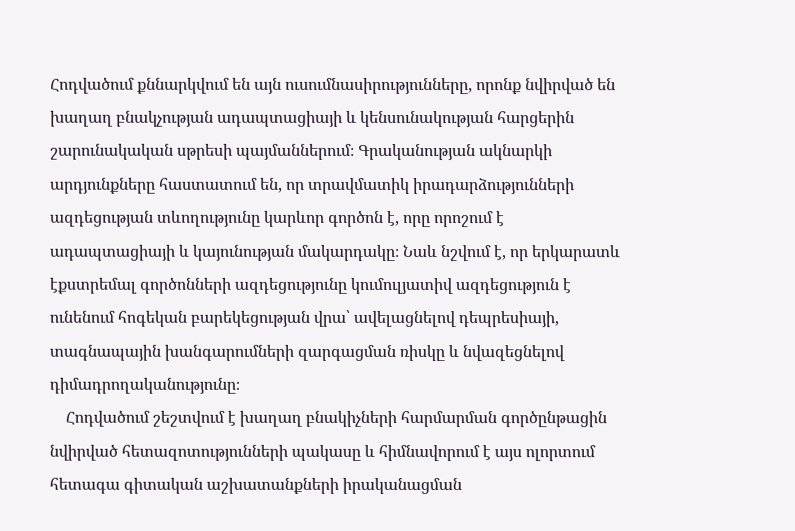Հոդվածում քննարկվում են այն ուսումնասիրությունները, որոնք նվիրված են խաղաղ բնակչության ադապտացիայի և կենսունակության հարցերին շարունակական սթրեսի պայմաններում։ Գրականության ակնարկի արդյունքները հաստատում են, որ տրավմատիկ իրադարձությունների ազդեցության տևողությունը կարևոր գործոն է, որը որոշում է ադապտացիայի և կայունության մակարդակը։ Նաև նշվում է, որ երկարատև էքստրեմալ գործոնների ազդեցությունը կումուլյատիվ ազդեցություն է ունենում հոգեկան բարեկեցության վրա՝ ավելացնելով դեպրեսիայի, տագնապային խանգարումների զարգացման ռիսկը և նվազեցնելով դիմադրողականությունը։
    Հոդվածում շեշտվում է խաղաղ բնակիչների հարմարման գործընթացին նվիրված հետազոտությունների պակասը և հիմնավորում է այս ոլորտում հետագա գիտական աշխատանքների իրականացման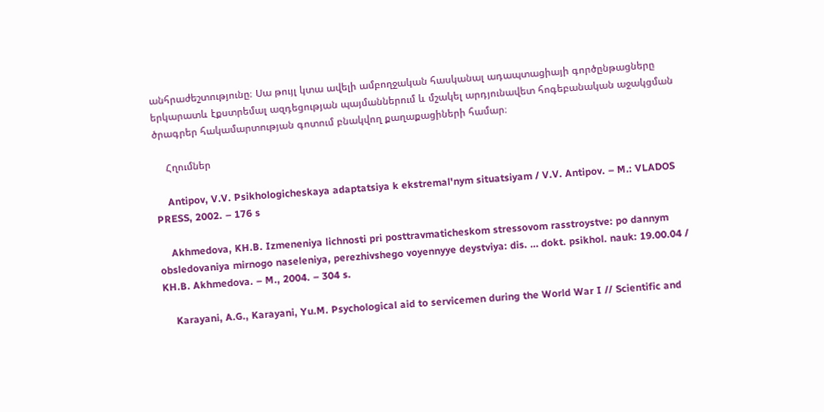անհրաժեշտությունը։ Սա թույլ կտա ավելի ամբողջական հասկանալ ադապտացիայի գործընթացները երկարատև էքստրեմալ ազդեցության պայմաններում և մշակել արդյունավետ հոգեբանական աջակցման ծրագրեր հակամարտության գոտում բնակվող քաղաքացիների համար։

    Հղումներ

    Antipov, V.V. Psikhologicheskaya adaptatsiya k ekstremal'nym situatsiyam / V.V. Antipov. – M.: VLADOS PRESS, 2002. – 176 s

    Akhmedova, KH.B. Izmeneniya lichnosti pri posttravmaticheskom stressovom rasstroystve: po dannym obsledovaniya mirnogo naseleniya, perezhivshego voyennyye deystviya: dis. … dokt. psikhol. nauk: 19.00.04 / KH.B. Akhmedova. – M., 2004. – 304 s.

    Karayani, A.G., Karayani, Yu.M. Psychological aid to servicemen during the World War I // Scientific and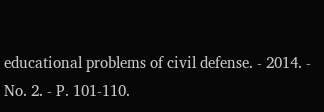educational problems of civil defense. - 2014. - No. 2. - P. 101-110.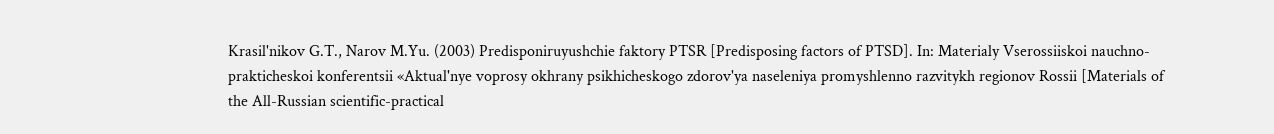Krasil'nikov G.T., Narov M.Yu. (2003) Predisponiruyushchie faktory PTSR [Predisposing factors of PTSD]. In: Materialy Vserossiiskoi nauchno-prakticheskoi konferentsii «Aktual'nye voprosy okhrany psikhicheskogo zdorov'ya naseleniya promyshlenno razvitykh regionov Rossii [Materials of the All-Russian scientific-practical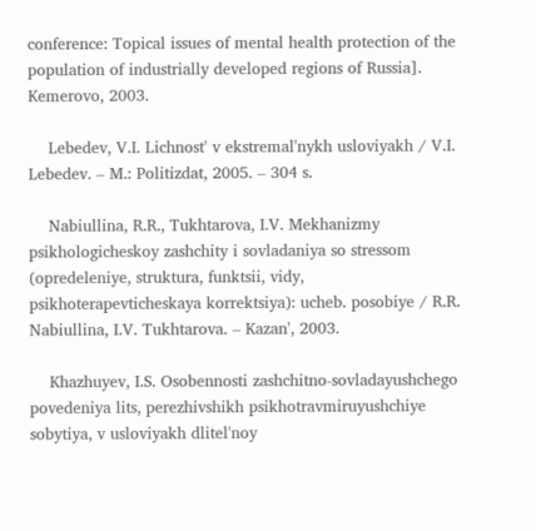conference: Topical issues of mental health protection of the population of industrially developed regions of Russia]. Kemerovo, 2003.

    Lebedev, V.I. Lichnost' v ekstremal'nykh usloviyakh / V.I. Lebedev. – M.: Politizdat, 2005. – 304 s.

    Nabiullina, R.R., Tukhtarova, I.V. Mekhanizmy psikhologicheskoy zashchity i sovladaniya so stressom (opredeleniye, struktura, funktsii, vidy, psikhoterapevticheskaya korrektsiya): ucheb. posobiye / R.R. Nabiullina, I.V. Tukhtarova. – Kazan', 2003.

    Khazhuyev, I.S. Osobennosti zashchitno-sovladayushchego povedeniya lits, perezhivshikh psikhotravmiruyushchiye sobytiya, v usloviyakh dlitel'noy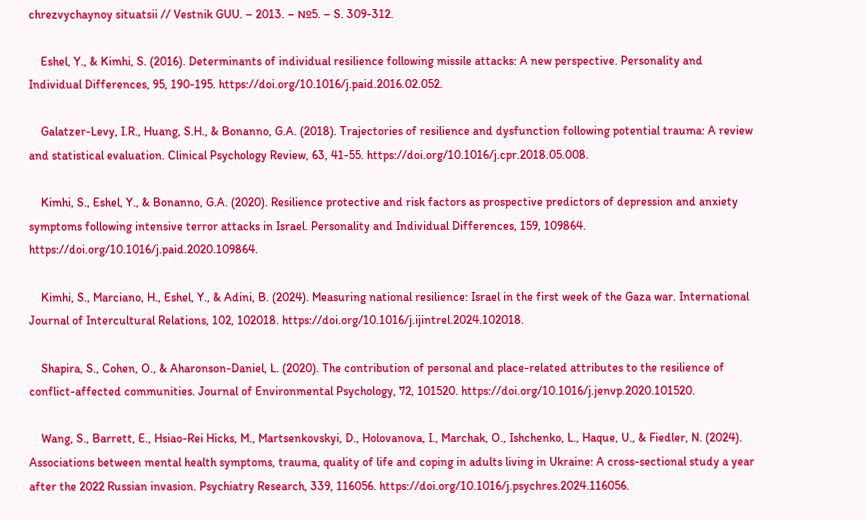chrezvychaynoy situatsii // Vestnik GUU. – 2013. – №5. – S. 309-312.

    Eshel, Y., & Kimhi, S. (2016). Determinants of individual resilience following missile attacks: A new perspective. Personality and Individual Differences, 95, 190-195. https://doi.org/10.1016/j.paid.2016.02.052.

    Galatzer-Levy, I.R., Huang, S.H., & Bonanno, G.A. (2018). Trajectories of resilience and dysfunction following potential trauma: A review and statistical evaluation. Clinical Psychology Review, 63, 41-55. https://doi.org/10.1016/j.cpr.2018.05.008.

    Kimhi, S., Eshel, Y., & Bonanno, G.A. (2020). Resilience protective and risk factors as prospective predictors of depression and anxiety symptoms following intensive terror attacks in Israel. Personality and Individual Differences, 159, 109864. https://doi.org/10.1016/j.paid.2020.109864.

    Kimhi, S., Marciano, H., Eshel, Y., & Adini, B. (2024). Measuring national resilience: Israel in the first week of the Gaza war. International Journal of Intercultural Relations, 102, 102018. https://doi.org/10.1016/j.ijintrel.2024.102018.

    Shapira, S., Cohen, O., & Aharonson-Daniel, L. (2020). The contribution of personal and place-related attributes to the resilience of conflict-affected communities. Journal of Environmental Psychology, 72, 101520. https://doi.org/10.1016/j.jenvp.2020.101520.

    Wang, S., Barrett, E., Hsiao-Rei Hicks, M., Martsenkovskyi, D., Holovanova, I., Marchak, O., Ishchenko, L., Haque, U., & Fiedler, N. (2024). Associations between mental health symptoms, trauma, quality of life and coping in adults living in Ukraine: A cross-sectional study a year after the 2022 Russian invasion. Psychiatry Research, 339, 116056. https://doi.org/10.1016/j.psychres.2024.116056.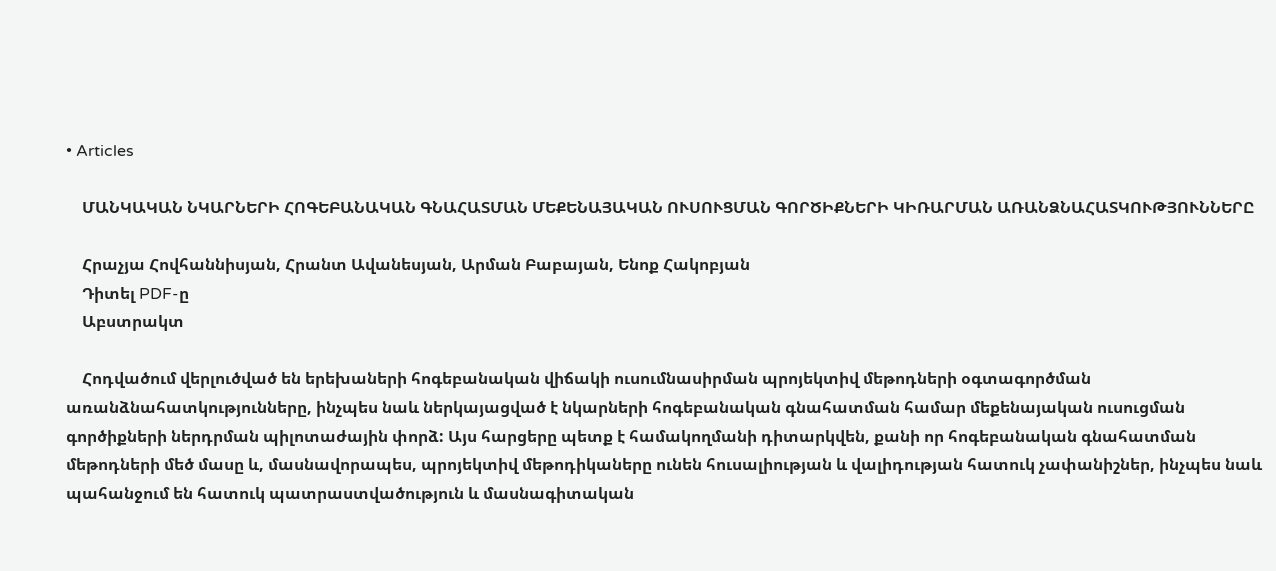• Articles

    ՄԱՆԿԱԿԱՆ ՆԿԱՐՆԵՐԻ ՀՈԳԵԲԱՆԱԿԱՆ ԳՆԱՀԱՏՄԱՆ ՄԵՔԵՆԱՅԱԿԱՆ ՈՒՍՈՒՑՄԱՆ ԳՈՐԾԻՔՆԵՐԻ ԿԻՌԱՐՄԱՆ ԱՌԱՆՁՆԱՀԱՏԿՈՒԹՅՈՒՆՆԵՐԸ

    Հրաչյա Հովհաննիսյան, Հրանտ Ավանեսյան, Արման Բաբայան, Ենոք Հակոբյան
    Դիտել PDF-ը
    Աբստրակտ

    Հոդվածում վերլուծված են երեխաների հոգեբանական վիճակի ուսումնասիրման պրոյեկտիվ մեթոդների օգտագործման առանձնահատկությունները, ինչպես նաև ներկայացված է նկարների հոգեբանական գնահատման համար մեքենայական ուսուցման գործիքների ներդրման պիլոտաժային փորձ: Այս հարցերը պետք է համակողմանի դիտարկվեն, քանի որ հոգեբանական գնահատման մեթոդների մեծ մասը և, մասնավորապես, պրոյեկտիվ մեթոդիկաները ունեն հուսալիության և վալիդության հատուկ չափանիշներ, ինչպես նաև պահանջում են հատուկ պատրաստվածություն և մասնագիտական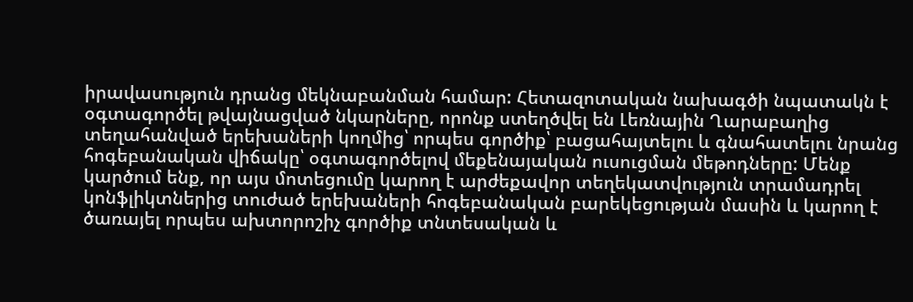իրավասություն դրանց մեկնաբանման համար: Հետազոտական նախագծի նպատակն է օգտագործել թվայնացված նկարները, որոնք ստեղծվել են Լեռնային Ղարաբաղից տեղահանված երեխաների կողմից՝ որպես գործիք՝ բացահայտելու և գնահատելու նրանց հոգեբանական վիճակը՝ օգտագործելով մեքենայական ուսուցման մեթոդները: Մենք կարծում ենք, որ այս մոտեցումը կարող է արժեքավոր տեղեկատվություն տրամադրել կոնֆլիկտներից տուժած երեխաների հոգեբանական բարեկեցության մասին և կարող է ծառայել որպես ախտորոշիչ գործիք տնտեսական և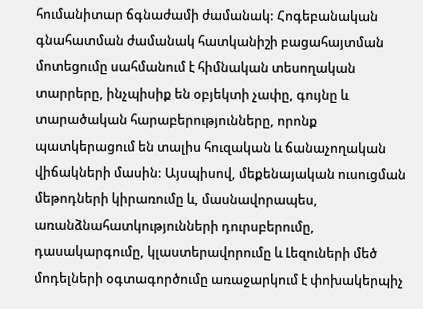հումանիտար ճգնաժամի ժամանակ: Հոգեբանական գնահատման ժամանակ հատկանիշի բացահայտման մոտեցումը սահմանում է հիմնական տեսողական տարրերը, ինչպիսիք են օբյեկտի չափը, գույնը և տարածական հարաբերությունները, որոնք պատկերացում են տալիս հուզական և ճանաչողական վիճակների մասին: Այսպիսով, մեքենայական ուսուցման մեթոդների կիրառումը և, մասնավորապես, առանձնահատկությունների դուրսբերումը, դասակարգումը, կլաստերավորումը և Լեզուների մեծ մոդելների օգտագործումը առաջարկում է փոխակերպիչ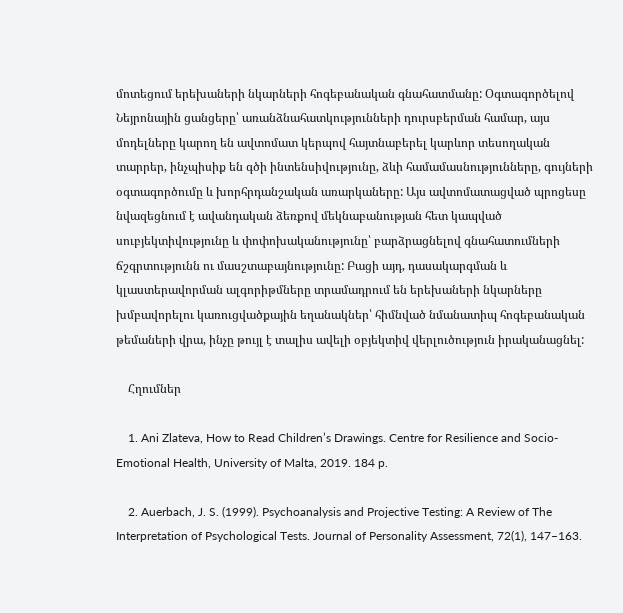մոտեցում երեխաների նկարների հոգեբանական գնահատմանը: Օգտագործելով Նեյրոնային ցանցերը՝ առանձնահատկությունների դուրսբերման համար, այս մոդելները կարող են ավտոմատ կերպով հայտնաբերել կարևոր տեսողական տարրեր, ինչպիսիք են գծի ինտենսիվությունը, ձևի համամասնությունները, գույների օգտագործումը և խորհրդանշական առարկաները: Այս ավտոմատացված պրոցեսը նվազեցնում է ավանդական ձեռքով մեկնաբանության հետ կապված սուբյեկտիվությունը և փոփոխականությունը՝ բարձրացնելով գնահատումների ճշգրտությունն ու մասշտաբայնությունը: Բացի այդ, դասակարգման և կլաստերավորման ալգորիթմները տրամադրում են երեխաների նկարները խմբավորելու կառուցվածքային եղանակներ՝ հիմնված նմանատիպ հոգեբանական թեմաների վրա, ինչը թույլ է տալիս ավելի օբյեկտիվ վերլուծություն իրականացնել:

    Հղումներ

    1. Ani Zlateva, How to Read Children’s Drawings. Centre for Resilience and Socio-Emotional Health, University of Malta, 2019. 184 p.

    2. Auerbach, J. S. (1999). Psychoanalysis and Projective Testing: A Review of The Interpretation of Psychological Tests. Journal of Personality Assessment, 72(1), 147–163.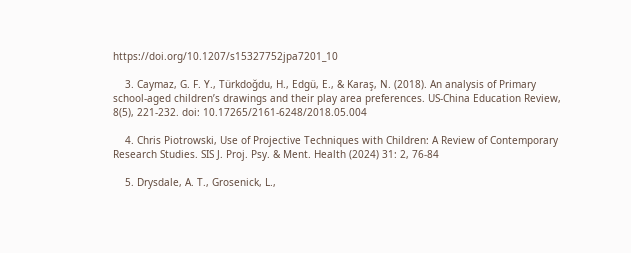https://doi.org/10.1207/s15327752jpa7201_10

    3. Caymaz, G. F. Y., Türkdoğdu, H., Edgü, E., & Karaş, N. (2018). An analysis of Primary school-aged children’s drawings and their play area preferences. US-China Education Review, 8(5), 221-232. doi: 10.17265/2161-6248/2018.05.004

    4. Chris Piotrowski, Use of Projective Techniques with Children: A Review of Contemporary Research Studies. SIS J. Proj. Psy. & Ment. Health (2024) 31: 2, 76-84

    5. Drysdale, A. T., Grosenick, L.,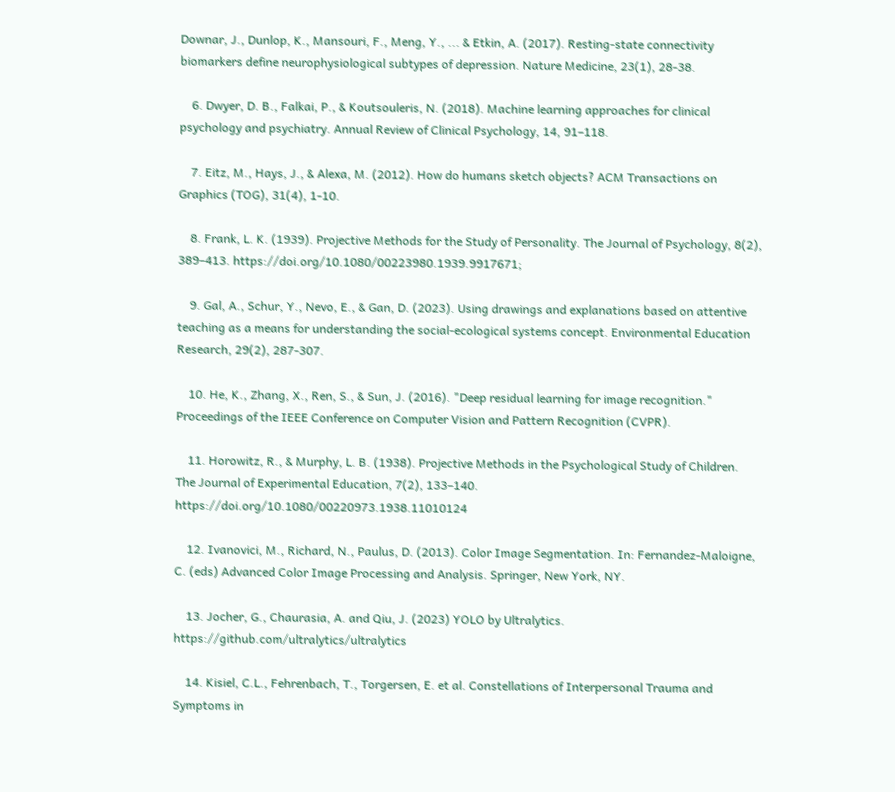Downar, J., Dunlop, K., Mansouri, F., Meng, Y., ... & Etkin, A. (2017). Resting-state connectivity biomarkers define neurophysiological subtypes of depression. Nature Medicine, 23(1), 28-38.

    6. Dwyer, D. B., Falkai, P., & Koutsouleris, N. (2018). Machine learning approaches for clinical psychology and psychiatry. Annual Review of Clinical Psychology, 14, 91–118.

    7. Eitz, M., Hays, J., & Alexa, M. (2012). How do humans sketch objects? ACM Transactions on Graphics (TOG), 31(4), 1-10.

    8. Frank, L. K. (1939). Projective Methods for the Study of Personality. The Journal of Psychology, 8(2), 389–413. https://doi.org/10.1080/00223980.1939.9917671;

    9. Gal, A., Schur, Y., Nevo, E., & Gan, D. (2023). Using drawings and explanations based on attentive teaching as a means for understanding the social-ecological systems concept. Environmental Education Research, 29(2), 287-307.

    10. He, K., Zhang, X., Ren, S., & Sun, J. (2016). "Deep residual learning for image recognition." Proceedings of the IEEE Conference on Computer Vision and Pattern Recognition (CVPR).

    11. Horowitz, R., & Murphy, L. B. (1938). Projective Methods in the Psychological Study of Children. The Journal of Experimental Education, 7(2), 133–140. https://doi.org/10.1080/00220973.1938.11010124

    12. Ivanovici, M., Richard, N., Paulus, D. (2013). Color Image Segmentation. In: Fernandez-Maloigne, C. (eds) Advanced Color Image Processing and Analysis. Springer, New York, NY.

    13. Jocher, G., Chaurasia, A. and Qiu, J. (2023) YOLO by Ultralytics. https://github.com/ultralytics/ultralytics

    14. Kisiel, C.L., Fehrenbach, T., Torgersen, E. et al. Constellations of Interpersonal Trauma and Symptoms in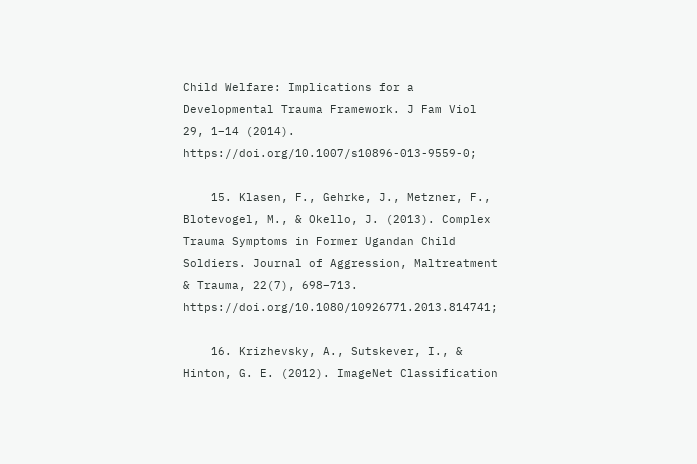Child Welfare: Implications for a Developmental Trauma Framework. J Fam Viol 29, 1–14 (2014). https://doi.org/10.1007/s10896-013-9559-0;

    15. Klasen, F., Gehrke, J., Metzner, F., Blotevogel, M., & Okello, J. (2013). Complex Trauma Symptoms in Former Ugandan Child Soldiers. Journal of Aggression, Maltreatment & Trauma, 22(7), 698–713. https://doi.org/10.1080/10926771.2013.814741;

    16. Krizhevsky, A., Sutskever, I., & Hinton, G. E. (2012). ImageNet Classification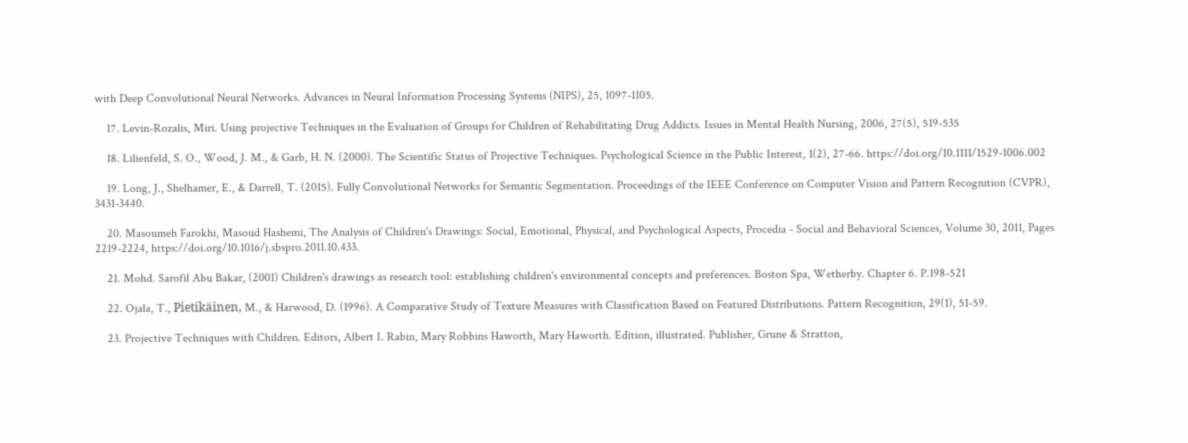with Deep Convolutional Neural Networks. Advances in Neural Information Processing Systems (NIPS), 25, 1097-1105.

    17. Levin-Rozalis, Miri. Using projective Techniques in the Evaluation of Groups for Children of Rehabilitating Drug Addicts. Issues in Mental Health Nursing, 2006, 27(5), 519-535

    18. Lilienfeld, S. O., Wood, J. M., & Garb, H. N. (2000). The Scientific Status of Projective Techniques. Psychological Science in the Public Interest, 1(2), 27-66. https://doi.org/10.1111/1529-1006.002

    19. Long, J., Shelhamer, E., & Darrell, T. (2015). Fully Convolutional Networks for Semantic Segmentation. Proceedings of the IEEE Conference on Computer Vision and Pattern Recognition (CVPR), 3431-3440.

    20. Masoumeh Farokhi, Masoud Hashemi, The Analysis of Children's Drawings: Social, Emotional, Physical, and Psychological Aspects, Procedia - Social and Behavioral Sciences, Volume 30, 2011, Pages 2219-2224, https://doi.org/10.1016/j.sbspro.2011.10.433.

    21. Mohd. Sarofil Abu Bakar, (2001) Children's drawings as research tool: establishing children's environmental concepts and preferences. Boston Spa, Wetherby. Chapter 6. P.198-521

    22. Ojala, T., Pietikäinen, M., & Harwood, D. (1996). A Comparative Study of Texture Measures with Classification Based on Featured Distributions. Pattern Recognition, 29(1), 51-59.

    23. Projective Techniques with Children. Editors, Albert I. Rabin, Mary Robbins Haworth, Mary Haworth. Edition, illustrated. Publisher, Grune & Stratton,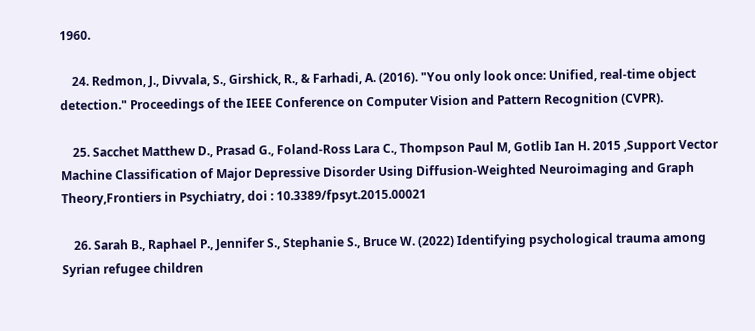1960.

    24. Redmon, J., Divvala, S., Girshick, R., & Farhadi, A. (2016). "You only look once: Unified, real-time object detection." Proceedings of the IEEE Conference on Computer Vision and Pattern Recognition (CVPR).

    25. Sacchet Matthew D., Prasad G., Foland-Ross Lara C., Thompson Paul M, Gotlib Ian H. 2015 ,Support Vector Machine Classification of Major Depressive Disorder Using Diffusion-Weighted Neuroimaging and Graph Theory,Frontiers in Psychiatry, doi : 10.3389/fpsyt.2015.00021

    26. Sarah B., Raphael P., Jennifer S., Stephanie S., Bruce W. (2022) Identifying psychological trauma among Syrian refugee children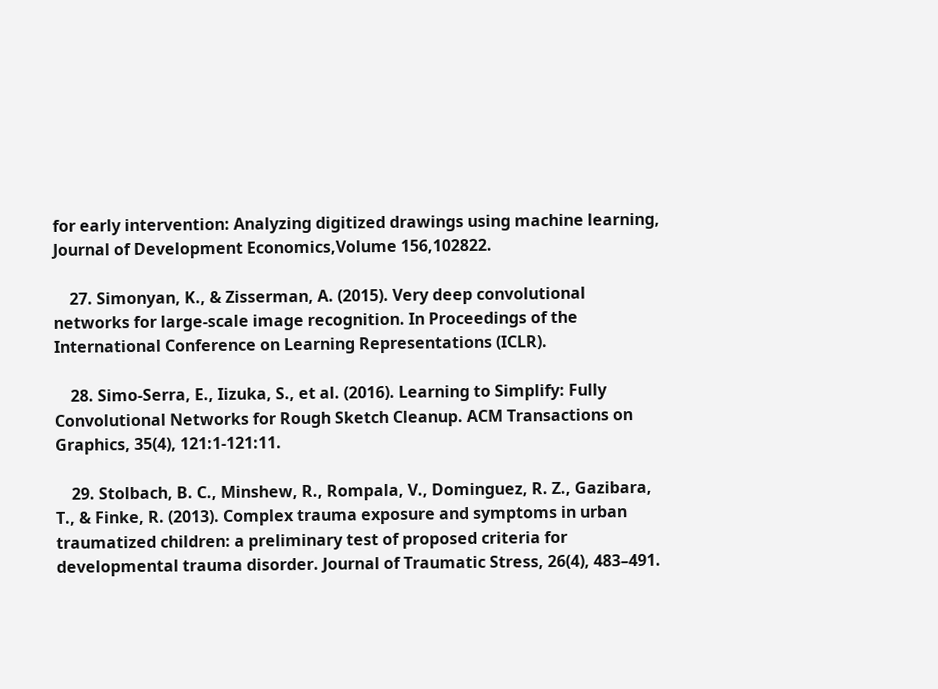for early intervention: Analyzing digitized drawings using machine learning, Journal of Development Economics,Volume 156,102822.

    27. Simonyan, K., & Zisserman, A. (2015). Very deep convolutional networks for large-scale image recognition. In Proceedings of the International Conference on Learning Representations (ICLR).

    28. Simo-Serra, E., Iizuka, S., et al. (2016). Learning to Simplify: Fully Convolutional Networks for Rough Sketch Cleanup. ACM Transactions on Graphics, 35(4), 121:1-121:11.

    29. Stolbach, B. C., Minshew, R., Rompala, V., Dominguez, R. Z., Gazibara, T., & Finke, R. (2013). Complex trauma exposure and symptoms in urban traumatized children: a preliminary test of proposed criteria for developmental trauma disorder. Journal of Traumatic Stress, 26(4), 483–491.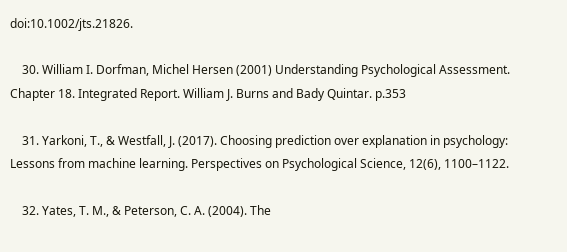doi:10.1002/jts.21826.

    30. William I. Dorfman, Michel Hersen (2001) Understanding Psychological Assessment. Chapter 18. Integrated Report. William J. Burns and Bady Quintar. p.353

    31. Yarkoni, T., & Westfall, J. (2017). Choosing prediction over explanation in psychology: Lessons from machine learning. Perspectives on Psychological Science, 12(6), 1100–1122.

    32. Yates, T. M., & Peterson, C. A. (2004). The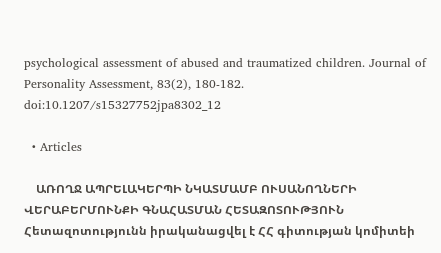psychological assessment of abused and traumatized children. Journal of Personality Assessment, 83(2), 180-182. doi:10.1207/s15327752jpa8302_12

  • Articles

    ԱՌՈՂՋ ԱՊՐԵԼԱԿԵՐՊԻ ՆԿԱՏՄԱՄԲ ՈՒՍԱՆՈՂՆԵՐԻ ՎԵՐԱԲԵՐՄՈՒՆՔԻ ԳՆԱՀԱՏՄԱՆ ՀԵՏԱԶՈՏՈՒԹՅՈՒՆ Հետազոտությունն իրականացվել է ՀՀ գիտության կոմիտեի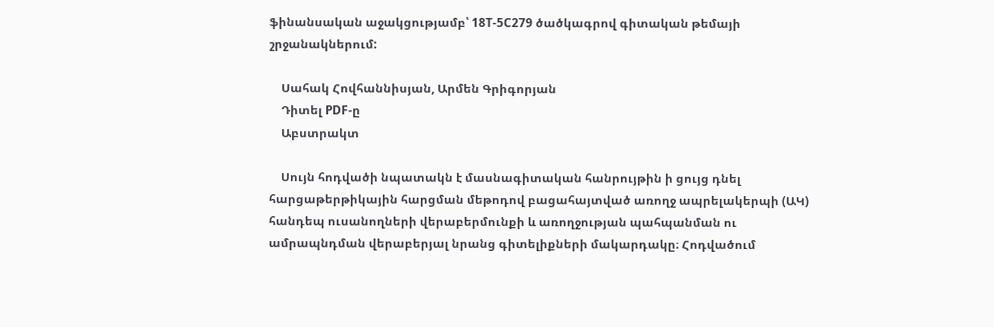ֆինանսական աջակցությամբ՝ 18T-5C279 ծածկագրով գիտական թեմայի շրջանակներում:

    Սահակ Հովհաննիսյան, Արմեն Գրիգորյան
    Դիտել PDF-ը
    Աբստրակտ

    Սույն հոդվածի նպատակն է մասնագիտական հանրույթին ի ցույց դնել հարցաթերթիկային հարցման մեթոդով բացահայտված առողջ ապրելակերպի (ԱԿ) հանդեպ ուսանողների վերաբերմունքի և առողջության պահպանման ու ամրապնդման վերաբերյալ նրանց գիտելիքների մակարդակը։ Հոդվածում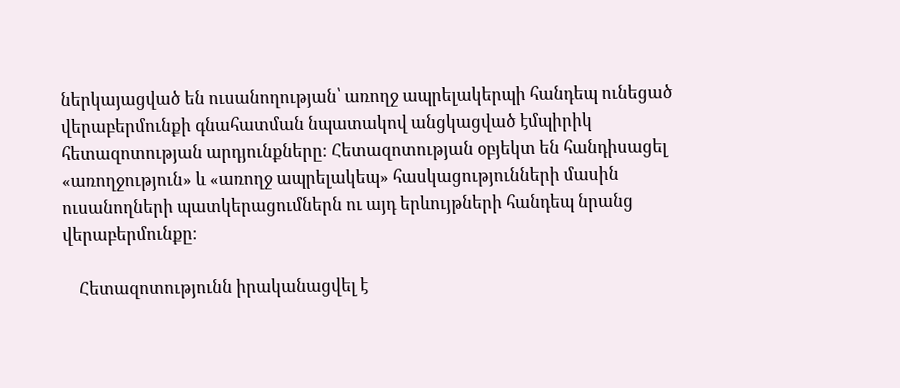ներկայացված են ուսանողության՝ առողջ ապրելակերպի հանդեպ ունեցած վերաբերմունքի գնահատման նպատակով անցկացված էմպիրիկ հետազոտության արդյունքները։ Հետազոտության օբյեկտ են հանդիսացել «առողջություն» և «առողջ ապրելակեպ» հասկացությունների մասին ուսանողների պատկերացումներն ու այդ երևույթների հանդեպ նրանց վերաբերմունքը։

    Հետազոտությունն իրականացվել է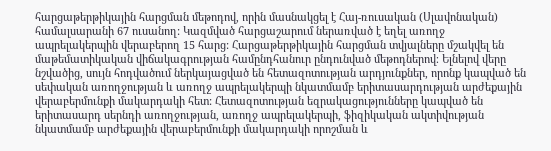հարցաթերթիկային հարցման մեթոդով, որին մասնակցել է Հայ-ռուսական (Սլավոնական) համալսարանի 67 ուսանող: Կազմված հարցաշարում ներառված է եղել առողջ ապրելակերպին վերաբերող 15 հարց: Հարցաթերթիկային հարցման տվյալները մշակվել են մաթեմատիկական վիճակագրության համընդհանուր ընդունված մեթոդներով։ Ելնելով վերը նշվածից, սույն հոդվածում ներկայացված են հետազոտության արդյունքներ, որոնք կապված են սեփական առողջության և առողջ ապրելակերպի նկատմամբ երիտասարդության արժեքային վերաբերմունքի մակարդակի հետ: Հետազոտության եզրակացությունները կապված են երիտասարդ սերնդի առողջության, առողջ ապրելակերպի, ֆիզիկական ակտիվության նկատմամբ արժեքային վերաբերմունքի մակարդակի որոշման և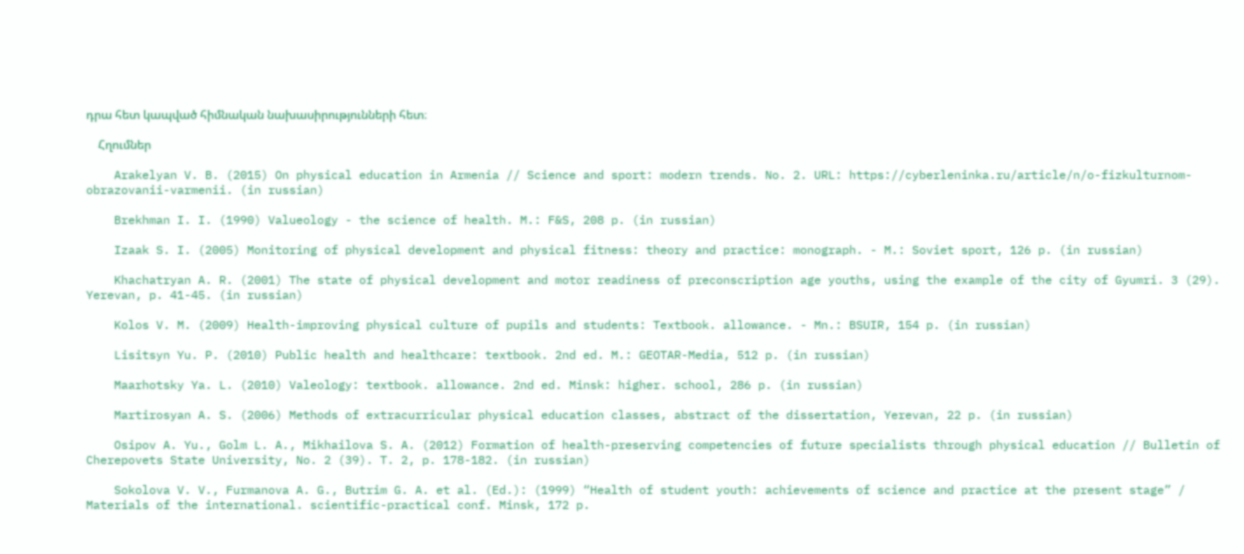դրա հետ կապված հիմնական նախասիրությունների հետ։

    Հղումներ

    Arakelyan V. B. (2015) On physical education in Armenia // Science and sport: modern trends. No. 2. URL: https://cyberleninka.ru/article/n/o-fizkulturnom-obrazovanii-varmenii. (in russian)

    Brekhman I. I. (1990) Valueology - the science of health. M.: F&S, 208 p. (in russian)

    Izaak S. I. (2005) Monitoring of physical development and physical fitness: theory and practice: monograph. - M.: Soviet sport, 126 p. (in russian)

    Khachatryan A. R. (2001) The state of physical development and motor readiness of preconscription age youths, using the example of the city of Gyumri. 3 (29). Yerevan, p. 41-45. (in russian)

    Kolos V. M. (2009) Health-improving physical culture of pupils and students: Textbook. allowance. - Mn.: BSUIR, 154 p. (in russian)

    Lisitsyn Yu. P. (2010) Public health and healthcare: textbook. 2nd ed. M.: GEOTAR-Media, 512 p. (in russian)

    Maarhotsky Ya. L. (2010) Valeology: textbook. allowance. 2nd ed. Minsk: higher. school, 286 p. (in russian)

    Martirosyan A. S. (2006) Methods of extracurricular physical education classes, abstract of the dissertation, Yerevan, 22 p. (in russian)

    Osipov A. Yu., Golm L. A., Mikhailova S. A. (2012) Formation of health-preserving competencies of future specialists through physical education // Bulletin of Cherepovets State University, No. 2 (39). T. 2, p. 178-182. (in russian)

    Sokolova V. V., Furmanova A. G., Butrim G. A. et al. (Ed.): (1999) “Health of student youth: achievements of science and practice at the present stage” / Materials of the international. scientific-practical conf. Minsk, 172 p.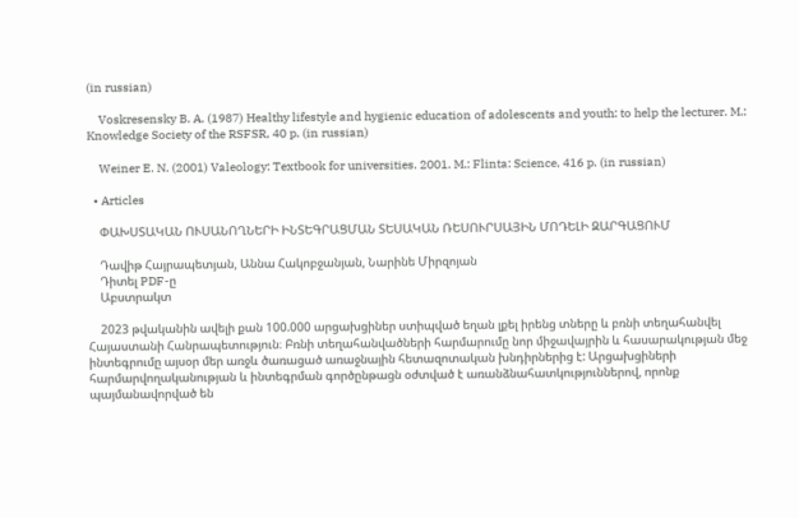(in russian)

    Voskresensky B. A. (1987) Healthy lifestyle and hygienic education of adolescents and youth: to help the lecturer. M.: Knowledge Society of the RSFSR, 40 p. (in russian)

    Weiner E. N. (2001) Valeology: Textbook for universities. 2001. M.: Flinta: Science, 416 p. (in russian)

  • Articles

    ՓԱԽՍՏԱԿԱՆ ՈՒՍԱՆՈՂՆԵՐԻ ԻՆՏԵԳՐԱՑՄԱՆ ՏԵՍԱԿԱՆ ՌԵՍՈՒՐՍԱՅԻՆ ՄՈԴԵԼԻ ԶԱՐԳԱՑՈՒՄ

    Դավիթ Հայրապետյան, Աննա Հակոբջանյան, Նարինե Միրզոյան
    Դիտել PDF-ը
    Աբստրակտ

    2023 թվականին ավելի քան 100.000 արցախցիներ ստիպված եղան լքել իրենց տները և բռնի տեղահանվել Հայաստանի Հանրապետություն։ Բռնի տեղահանվածների հարմարումը նոր միջավայրին և հասարակության մեջ ինտեգրումը այսօր մեր առջև ծառացած առաջնային հետազոտական խնդիրներից է: Արցախցիների հարմարվողականության և ինտեգրման գործընթացն օժտված է առանձնահատկություններով, որոնք պայմանավորված են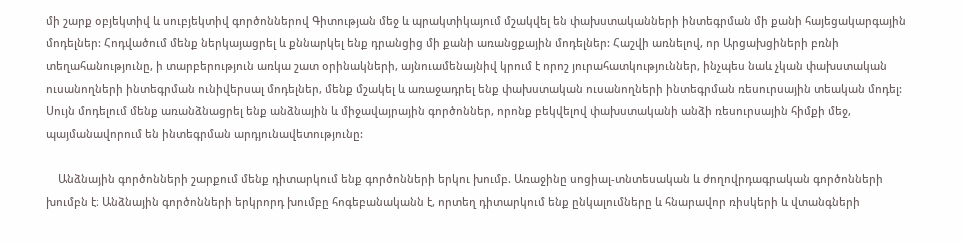մի շարք օբյեկտիվ և սուբյեկտիվ գործոններով Գիտության մեջ և պրակտիկայում մշակվել են փախստականների ինտեգրման մի քանի հայեցակարգային մոդելներ: Հոդվածում մենք ներկայացրել և քննարկել ենք դրանցից մի քանի առանցքային մոդելներ: Հաշվի առնելով, որ Արցախցիների բռնի տեղահանությունը, ի տարբերություն առկա շատ օրինակների, այնուամենայնիվ կրում է որոշ յուրահատկություններ, ինչպես նաև չկան փախստական ուսանողների ինտեգրման ունիվերսալ մոդելներ, մենք մշակել և առաջադրել ենք փախստական ուսանողների ինտեգրման ռեսուրսային տեական մոդել: Սույն մոդելում մենք առանձնացրել ենք անձնային և միջավայրային գործոններ, որոնք բեկվելով փախստականի անձի ռեսուրսային հիմքի մեջ, պայմանավորում են ինտեգրման արդյունավետությունը:

    Անձնային գործոնների շարքում մենք դիտարկում ենք գործոնների երկու խումբ. Առաջինը սոցիալ-տնտեսական և ժողովրդագրական գործոնների խումբն է։ Անձնային գործոնների երկրորդ խումբը հոգեբանականն է, որտեղ դիտարկում ենք ընկալումները և հնարավոր ռիսկերի և վտանգների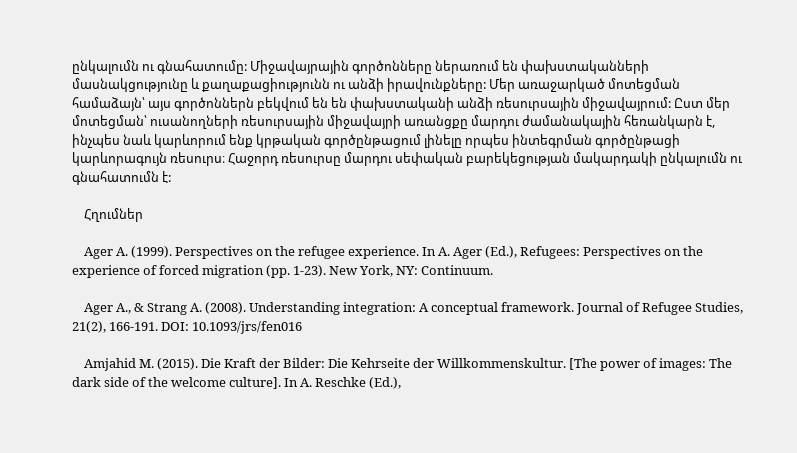ընկալումն ու գնահատումը: Միջավայրային գործոնները ներառում են փախստականների մասնակցությունը և քաղաքացիությունն ու անձի իրավունքները: Մեր առաջարկած մոտեցման համաձայն՝ այս գործոններն բեկվում են են փախստականի անձի ռեսուրսային միջավայրում: Ըստ մեր մոտեցման՝ ուսանողների ռեսուրսային միջավայրի առանցքը մարդու ժամանակային հեռանկարն է, ինչպես նաև կարևորում ենք կրթական գործընթացում լինելը որպես ինտեգրման գործընթացի կարևորագույն ռեսուրս։ Հաջորդ ռեսուրսը մարդու սեփական բարեկեցության մակարդակի ընկալումն ու գնահատումն է:

    Հղումներ

    Ager A. (1999). Perspectives on the refugee experience. In A. Ager (Ed.), Refugees: Perspectives on the experience of forced migration (pp. 1-23). New York, NY: Continuum.

    Ager A., & Strang A. (2008). Understanding integration: A conceptual framework. Journal of Refugee Studies, 21(2), 166-191. DOI: 10.1093/jrs/fen016

    Amjahid M. (2015). Die Kraft der Bilder: Die Kehrseite der Willkommenskultur. [The power of images: The dark side of the welcome culture]. In A. Reschke (Ed.),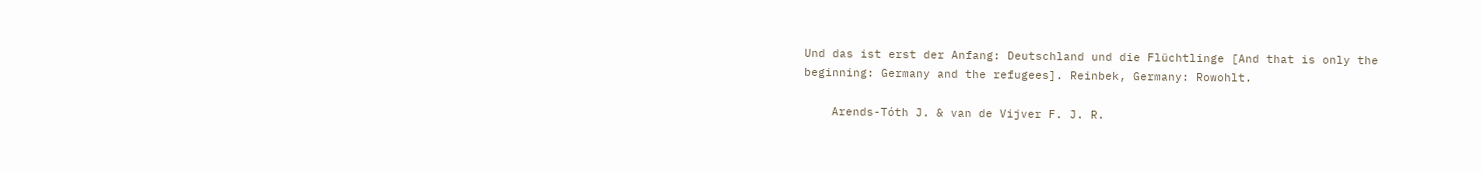Und das ist erst der Anfang: Deutschland und die Flüchtlinge [And that is only the beginning: Germany and the refugees]. Reinbek, Germany: Rowohlt.

    Arends-Tóth J. & van de Vijver F. J. R.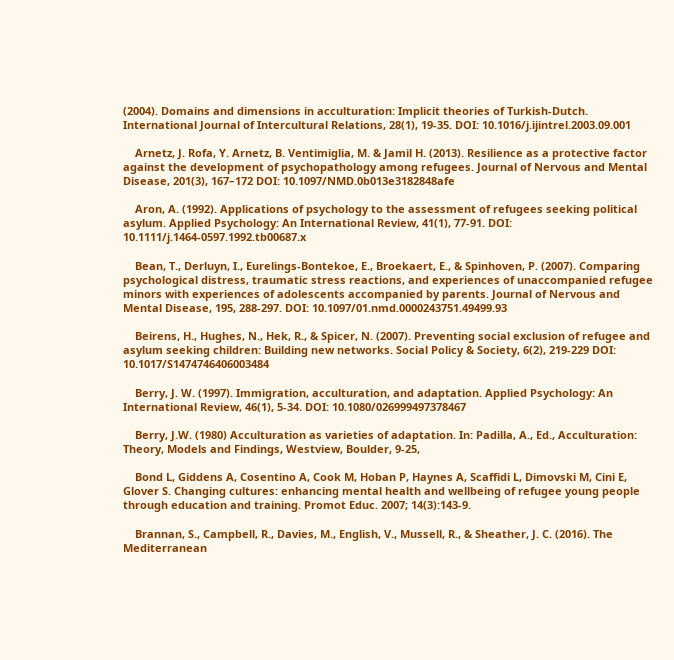(2004). Domains and dimensions in acculturation: Implicit theories of Turkish-Dutch. International Journal of Intercultural Relations, 28(1), 19-35. DOI: 10.1016/j.ijintrel.2003.09.001

    Arnetz, J. Rofa, Y. Arnetz, B. Ventimiglia, M. & Jamil H. (2013). Resilience as a protective factor against the development of psychopathology among refugees. Journal of Nervous and Mental Disease, 201(3), 167–172 DOI: 10.1097/NMD.0b013e3182848afe

    Aron, A. (1992). Applications of psychology to the assessment of refugees seeking political asylum. Applied Psychology: An International Review, 41(1), 77-91. DOI: 10.1111/j.1464-0597.1992.tb00687.x

    Bean, T., Derluyn, I., Eurelings-Bontekoe, E., Broekaert, E., & Spinhoven, P. (2007). Comparing psychological distress, traumatic stress reactions, and experiences of unaccompanied refugee minors with experiences of adolescents accompanied by parents. Journal of Nervous and Mental Disease, 195, 288-297. DOI: 10.1097/01.nmd.0000243751.49499.93

    Beirens, H., Hughes, N., Hek, R., & Spicer, N. (2007). Preventing social exclusion of refugee and asylum seeking children: Building new networks. Social Policy & Society, 6(2), 219-229 DOI: 10.1017/S1474746406003484

    Berry, J. W. (1997). Immigration, acculturation, and adaptation. Applied Psychology: An International Review, 46(1), 5-34. DOI: 10.1080/026999497378467

    Berry, J.W. (1980) Acculturation as varieties of adaptation. In: Padilla, A., Ed., Acculturation: Theory, Models and Findings, Westview, Boulder, 9-25,

    Bond L, Giddens A, Cosentino A, Cook M, Hoban P, Haynes A, Scaffidi L, Dimovski M, Cini E, Glover S. Changing cultures: enhancing mental health and wellbeing of refugee young people through education and training. Promot Educ. 2007; 14(3):143-9.

    Brannan, S., Campbell, R., Davies, M., English, V., Mussell, R., & Sheather, J. C. (2016). The Mediterranean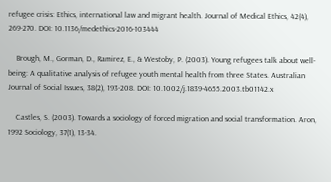refugee crisis: Ethics, international law and migrant health. Journal of Medical Ethics, 42(4), 269-270. DOI: 10.1136/medethics-2016-103444

    Brough, M., Gorman, D., Ramirez, E., & Westoby, P. (2003). Young refugees talk about well-being: A qualitative analysis of refugee youth mental health from three States. Australian Journal of Social Issues, 38(2), 193-208. DOI: 10.1002/j.1839-4655.2003.tb01142.x

    Castles, S. (2003). Towards a sociology of forced migration and social transformation. Aron, 1992 Sociology, 37(1), 13-34.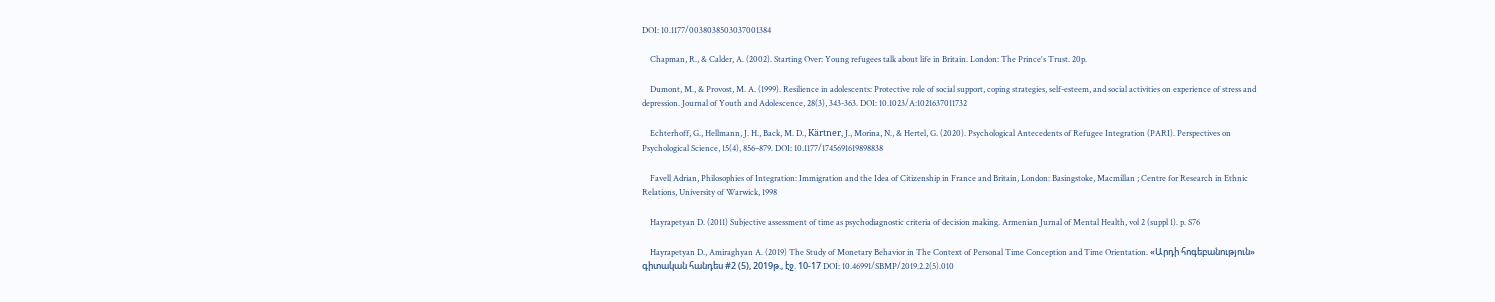DOI: 10.1177/0038038503037001384

    Chapman, R., & Calder, A. (2002). Starting Over: Young refugees talk about life in Britain. London: The Prince's Trust. 20p.

    Dumont, M., & Provost, M. A. (1999). Resilience in adolescents: Protective role of social support, coping strategies, self-esteem, and social activities on experience of stress and depression. Journal of Youth and Adolescence, 28(3), 343-363. DOI: 10.1023/A:1021637011732

    Echterhoff, G., Hellmann, J. H., Back, M. D., Kärtner, J., Morina, N., & Hertel, G. (2020). Psychological Antecedents of Refugee Integration (PARI). Perspectives on Psychological Science, 15(4), 856–879. DOI: 10.1177/1745691619898838

    Favell Adrian, Philosophies of Integration: Immigration and the Idea of Citizenship in France and Britain, London: Basingstoke, Macmillan ; Centre for Research in Ethnic Relations, University of Warwick, 1998

    Hayrapetyan D. (2011) Subjective assessment of time as psychodiagnostic criteria of decision making. Armenian Jurnal of Mental Health, vol 2 (suppl 1). p. S76

    Hayrapetyan D., Amiraghyan A. (2019) The Study of Monetary Behavior in The Context of Personal Time Conception and Time Orientation. «Արդի հոգեբանություն» գիտական հանդես #2 (5), 2019թ., էջ. 10-17 DOI: 10.46991/SBMP/2019.2.2(5).010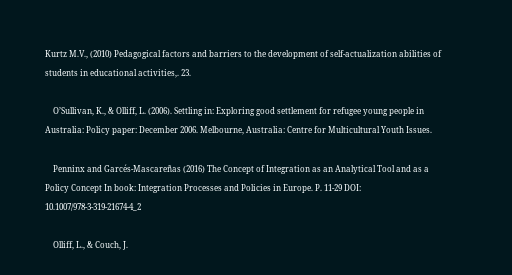Kurtz M.V., (2010) Pedagogical factors and barriers to the development of self-actualization abilities of students in educational activities,. 23.

    O’Sullivan, K., & Olliff, L. (2006). Settling in: Exploring good settlement for refugee young people in Australia: Policy paper: December 2006. Melbourne, Australia: Centre for Multicultural Youth Issues.

    Penninx and Garcés-Mascareñas (2016) The Concept of Integration as an Analytical Tool and as a Policy Concept In book: Integration Processes and Policies in Europe. P. 11-29 DOI: 10.1007/978-3-319-21674-4_2

    Olliff, L., & Couch, J.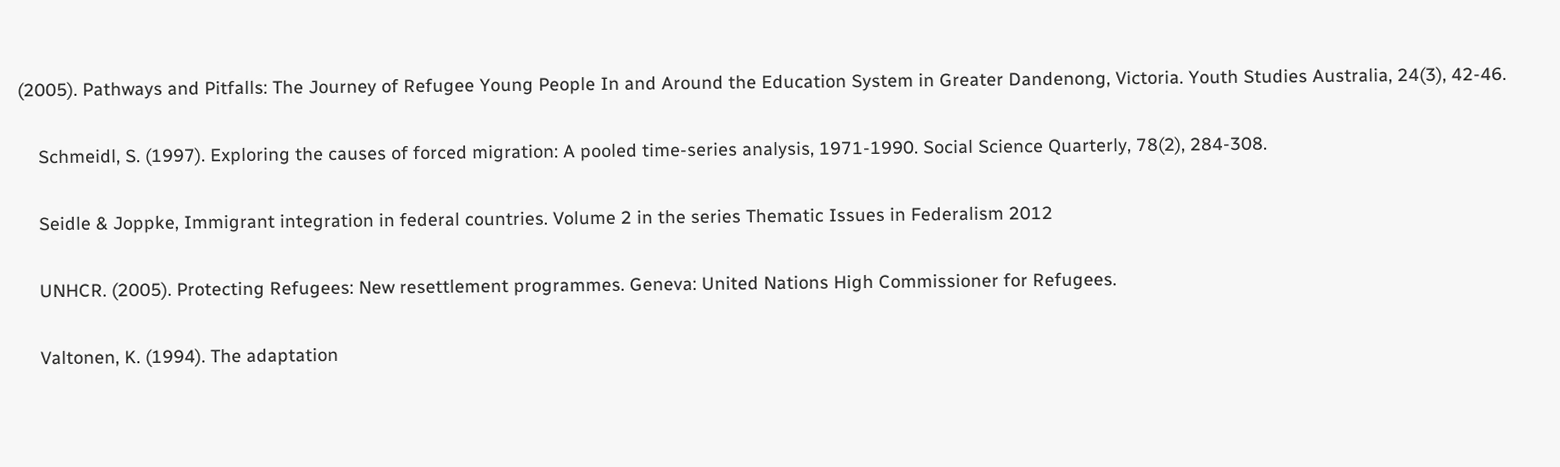(2005). Pathways and Pitfalls: The Journey of Refugee Young People In and Around the Education System in Greater Dandenong, Victoria. Youth Studies Australia, 24(3), 42-46.

    Schmeidl, S. (1997). Exploring the causes of forced migration: A pooled time-series analysis, 1971-1990. Social Science Quarterly, 78(2), 284-308.

    Seidle & Joppke, Immigrant integration in federal countries. Volume 2 in the series Thematic Issues in Federalism 2012

    UNHCR. (2005). Protecting Refugees: New resettlement programmes. Geneva: United Nations High Commissioner for Refugees.

    Valtonen, K. (1994). The adaptation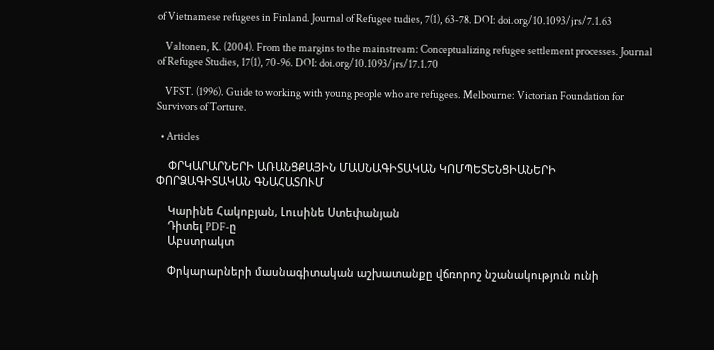of Vietnamese refugees in Finland. Journal of Refugee tudies, 7(1), 63-78. DOI: doi.org/10.1093/jrs/7.1.63

    Valtonen, K. (2004). From the margins to the mainstream: Conceptualizing refugee settlement processes. Journal of Refugee Studies, 17(1), 70-96. DOI: doi.org/10.1093/jrs/17.1.70

    VFST. (1996). Guide to working with young people who are refugees. Melbourne: Victorian Foundation for Survivors of Torture.

  • Articles

    ՓՐԿԱՐԱՐՆԵՐԻ ԱՌԱՆՑՔԱՅԻՆ ՄԱՍՆԱԳԻՏԱԿԱՆ ԿՈՄՊԵՏԵՆՑԻԱՆԵՐԻ ՓՈՐՁԱԳԻՏԱԿԱՆ ԳՆԱՀԱՏՈՒՄ

    Կարինե Հակոբյան, Լուսինե Ստեփանյան
    Դիտել PDF-ը
    Աբստրակտ

    Փրկարարների մասնագիտական աշխատանքը վճռորոշ նշանակություն ունի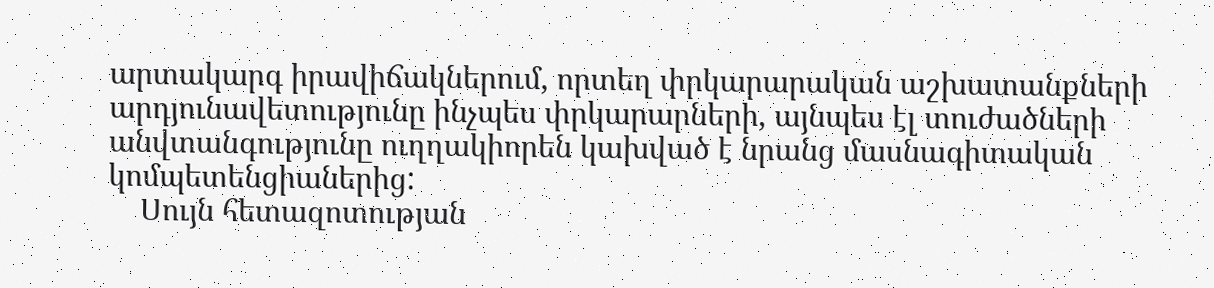արտակարգ իրավիճակներում, որտեղ փրկարարական աշխատանքների արդյունավետությունը ինչպես փրկարարների, այնպես էլ տուժածների անվտանգությունը ուղղակիորեն կախված է նրանց մասնագիտական կոմպետենցիաներից:
    Սույն հետազոտության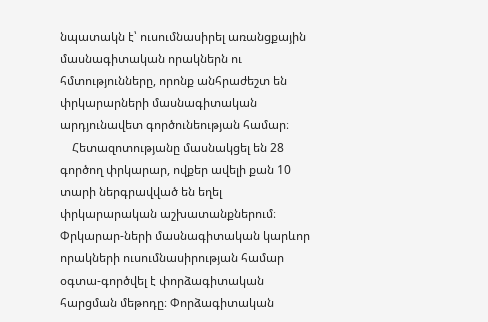նպատակն է՝ ուսումնասիրել առանցքային մասնագիտական որակներն ու հմտությունները, որոնք անհրաժեշտ են փրկարարների մասնագիտական արդյունավետ գործունեության համար։
    Հետազոտությանը մասնակցել են 28 գործող փրկարար, ովքեր ավելի քան 10 տարի ներգրավված են եղել փրկարարական աշխատանքներում։ Փրկարար-ների մասնագիտական կարևոր որակների ուսումնասիրության համար օգտա-գործվել է փորձագիտական հարցման մեթոդը։ Փորձագիտական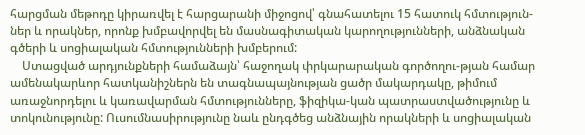հարցման մեթոդը կիրառվել է հարցարանի միջոցով՝ գնահատելու 15 հատուկ հմտություն-ներ և որակներ, որոնք խմբավորվել են մասնագիտական կարողությունների, անձնական գծերի և սոցիալական հմտությունների խմբերում:
    Ստացված արդյունքների համաձայն՝ հաջողակ փրկարարական գործողու-թյան համար ամենակարևոր հատկանիշներն են տագնապայնության ցածր մակարդակը, թիմում առաջնորդելու և կառավարման հմտությունները, ֆիզիկա-կան պատրաստվածությունը և տոկունությունը: Ուսումնասիրությունը նաև ընդգծեց անձնային որակների և սոցիալական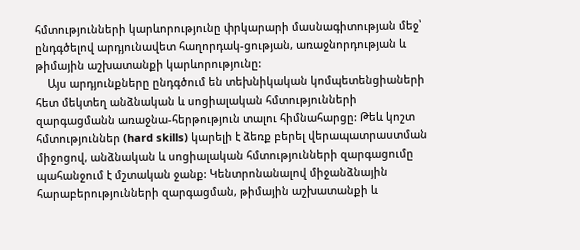հմտությունների կարևորությունը փրկարարի մասնագիտության մեջ՝ ընդգծելով արդյունավետ հաղորդակ-ցության, առաջնորդության և թիմային աշխատանքի կարևորությունը:
    Այս արդյունքները ընդգծում են տեխնիկական կոմպետենցիաների հետ մեկտեղ անձնական և սոցիալական հմտությունների զարգացմանն առաջնա-հերթություն տալու հիմնահարցը: Թեև կոշտ հմտություններ (hard skills) կարելի է ձեռք բերել վերապատրաստման միջոցով, անձնական և սոցիալական հմտությունների զարգացումը պահանջում է մշտական ջանք: Կենտրոնանալով միջանձնային հարաբերությունների զարգացման, թիմային աշխատանքի և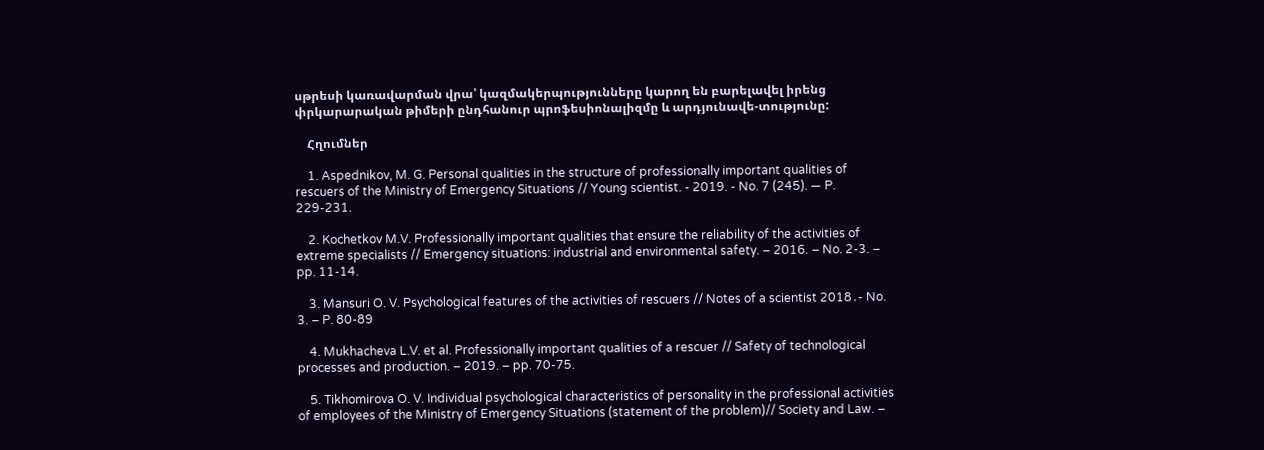սթրեսի կառավարման վրա՝ կազմակերպությունները կարող են բարելավել իրենց փրկարարական թիմերի ընդհանուր պրոֆեսիոնալիզմը և արդյունավե-տությունը:

    Հղումներ

    1. Aspednikov, M. G. Personal qualities in the structure of professionally important qualities of rescuers of the Ministry of Emergency Situations // Young scientist. - 2019. - No. 7 (245). — P. 229-231.

    2. Kochetkov M.V. Professionally important qualities that ensure the reliability of the activities of extreme specialists // Emergency situations: industrial and environmental safety. – 2016. – No. 2-3. – pp. 11-14.

    3. Mansuri O. V. Psychological features of the activities of rescuers // Notes of a scientist 2018․- No. 3. – P. 80-89

    4. Mukhacheva L.V. et al. Professionally important qualities of a rescuer // Safety of technological processes and production. – 2019. – pp. 70-75.

    5. Tikhomirova O. V. Individual psychological characteristics of personality in the professional activities of employees of the Ministry of Emergency Situations (statement of the problem)// Society and Law. –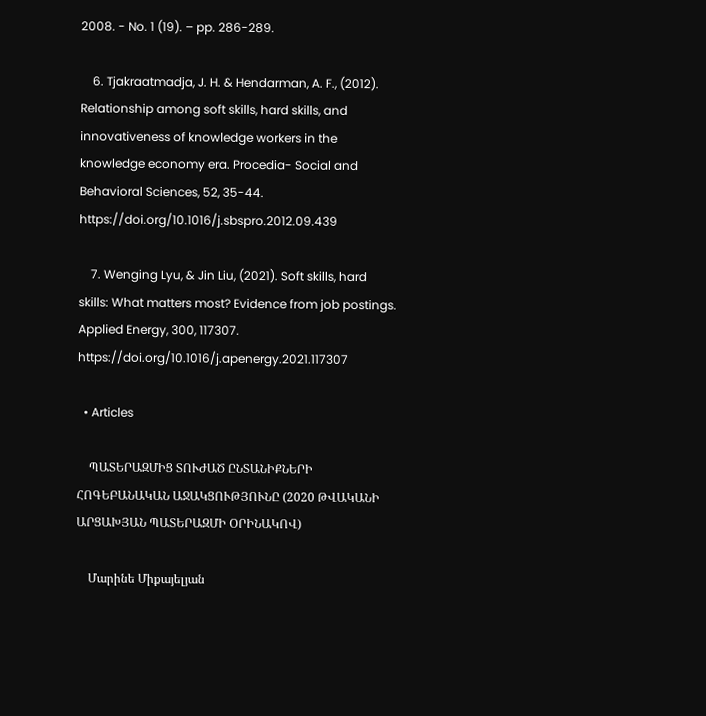2008. - No. 1 (19). – pp. 286-289.

    6. Tjakraatmadja, J. H. & Hendarman, A. F., (2012). Relationship among soft skills, hard skills, and innovativeness of knowledge workers in the knowledge economy era. Procedia- Social and Behavioral Sciences, 52, 35-44. https://doi.org/10.1016/j.sbspro.2012.09.439

    7. Wenging Lyu, & Jin Liu, (2021). Soft skills, hard skills: What matters most? Evidence from job postings. Applied Energy, 300, 117307. https://doi.org/10.1016/j.apenergy.2021.117307

  • Articles

    ՊԱՏԵՐԱԶՄԻՑ ՏՈՒԺԱԾ ԸՆՏԱՆԻՔՆԵՐԻ ՀՈԳԵԲԱՆԱԿԱՆ ԱՋԱԿՑՈՒԹՅՈՒՆԸ (2020 ԹՎԱԿԱՆԻ ԱՐՑԱԽՅԱՆ ՊԱՏԵՐԱԶՄԻ ՕՐԻՆԱԿՈՎ)

    Մարինե Միքայելյան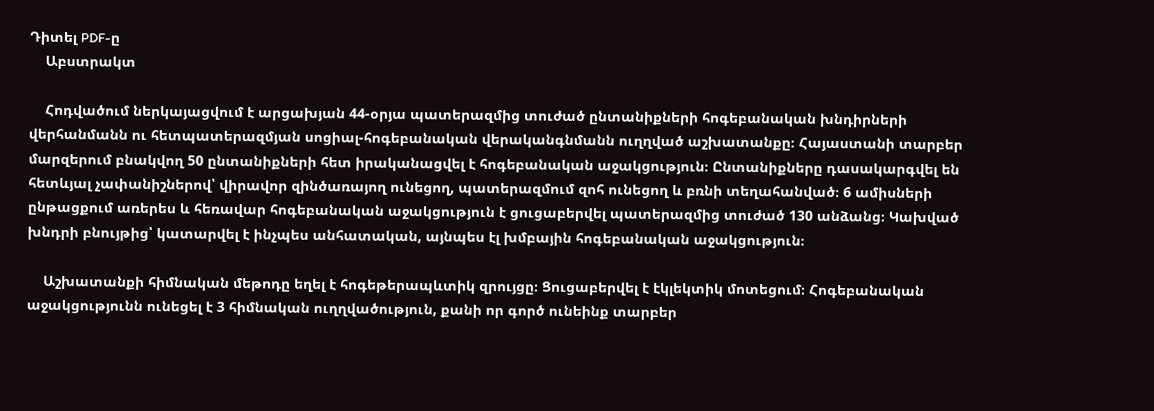Դիտել PDF-ը
    Աբստրակտ

    Հոդվածում ներկայացվում է արցախյան 44-օրյա պատերազմից տուժած ընտանիքների հոգեբանական խնդիրների վերհանմանն ու հետպատերազմյան սոցիալ-հոգեբանական վերականգնմանն ուղղված աշխատանքը։ Հայաստանի տարբեր մարզերում բնակվող 50 ընտանիքների հետ իրականացվել է հոգեբանական աջակցություն։ Ընտանիքները դասակարգվել են հետևյալ չափանիշներով՝ վիրավոր զինծառայող ունեցող, պատերազմում զոհ ունեցող և բռնի տեղահանված։ 6 ամիսների ընթացքում առերես և հեռավար հոգեբանական աջակցություն է ցուցաբերվել պատերազմից տուժած 130 անձանց։ Կախված խնդրի բնույթից՝ կատարվել է ինչպես անհատական, այնպես էլ խմբային հոգեբանական աջակցություն։

    Աշխատանքի հիմնական մեթոդը եղել է հոգեթերապևտիկ զրույցը։ Ցուցաբերվել է էկլեկտիկ մոտեցում։ Հոգեբանական աջակցությունն ունեցել է 3 հիմնական ուղղվածություն, քանի որ գործ ունեինք տարբեր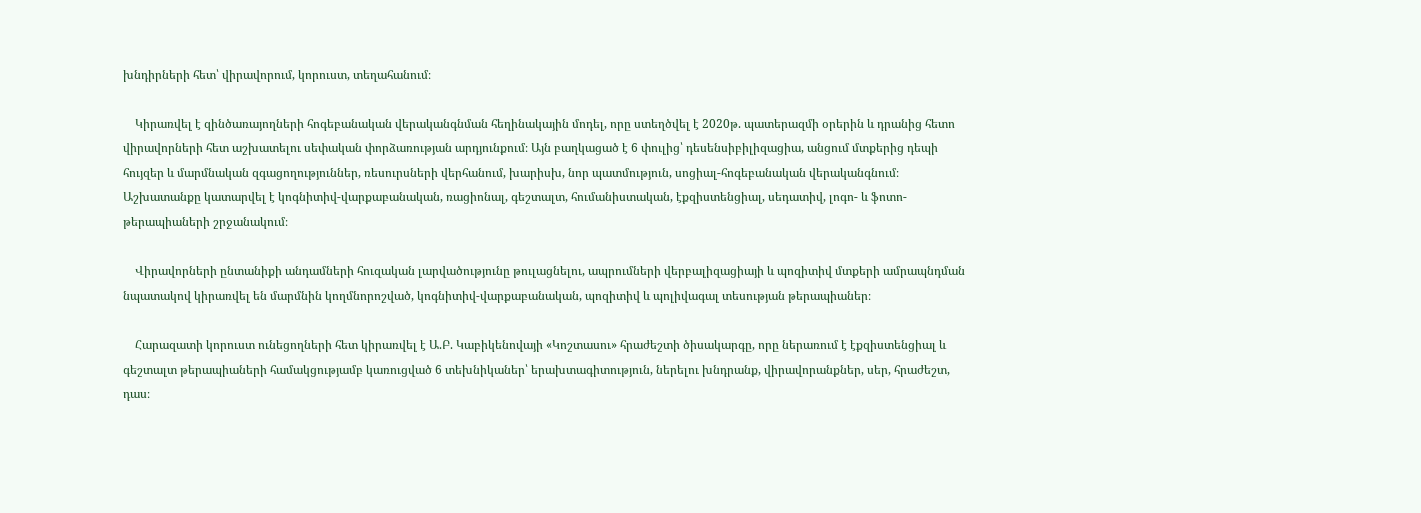խնդիրների հետ՝ վիրավորում, կորուստ, տեղահանում։

    Կիրառվել է զինծառայողների հոգեբանական վերականգնման հեղինակային մոդել, որը ստեղծվել է 2020թ. պատերազմի օրերին և դրանից հետո վիրավորների հետ աշխատելու սեփական փորձառության արդյունքում։ Այն բաղկացած է 6 փուլից՝ դեսենսիբիլիզացիա, անցում մտքերից դեպի հույզեր և մարմնական զգացողություններ, ռեսուրսների վերհանում, խարիսխ, նոր պատմություն, սոցիալ-հոգեբանական վերականգնում։ Աշխատանքը կատարվել է կոգնիտիվ-վարքաբանական, ռացիոնալ, գեշտալտ, հումանիստական, էքզիստենցիալ, սեդատիվ, լոգո- և ֆոտո- թերապիաների շրջանակում։

    Վիրավորների ընտանիքի անդամների հուզական լարվածությունը թուլացնելու, ապրումների վերբալիզացիայի և պոզիտիվ մտքերի ամրապնդման նպատակով կիրառվել են մարմնին կողմնորոշված, կոգնիտիվ-վարքաբանական, պոզիտիվ և պոլիվագալ տեսության թերապիաներ։

    Հարազատի կորուստ ունեցողների հետ կիրառվել է Ա.Բ. Կաբիկենովայի «Կոշտասու» հրաժեշտի ծիսակարգը, որը ներառում է էքզիստենցիալ և գեշտալտ թերապիաների համակցությամբ կառուցված 6 տեխնիկաներ՝ երախտագիտություն, ներելու խնդրանք, վիրավորանքներ, սեր, հրաժեշտ, դաս։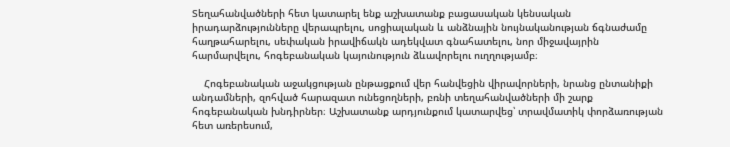Տեղահանվածների հետ կատարել ենք աշխատանք բացասական կենսական իրադարձությունները վերապրելու, սոցիալական և անձնային նույնականության ճգնաժամը հաղթահարելու, սեփական իրավիճակն ադեկվատ գնահատելու, նոր միջավայրին հարմարվելու, հոգեբանական կայունություն ձևավորելու ուղղությամբ։

    Հոգեբանական աջակցության ընթացքում վեր հանվեցին վիրավորների, նրանց ընտանիքի անդամների, զոհված հարազատ ունեցողների, բռնի տեղահանվածների մի շարք հոգեբանական խնդիրներ։ Աշխատանք արդյունքում կատարվեց՝ տրավմատիկ փորձառության հետ առերեսում,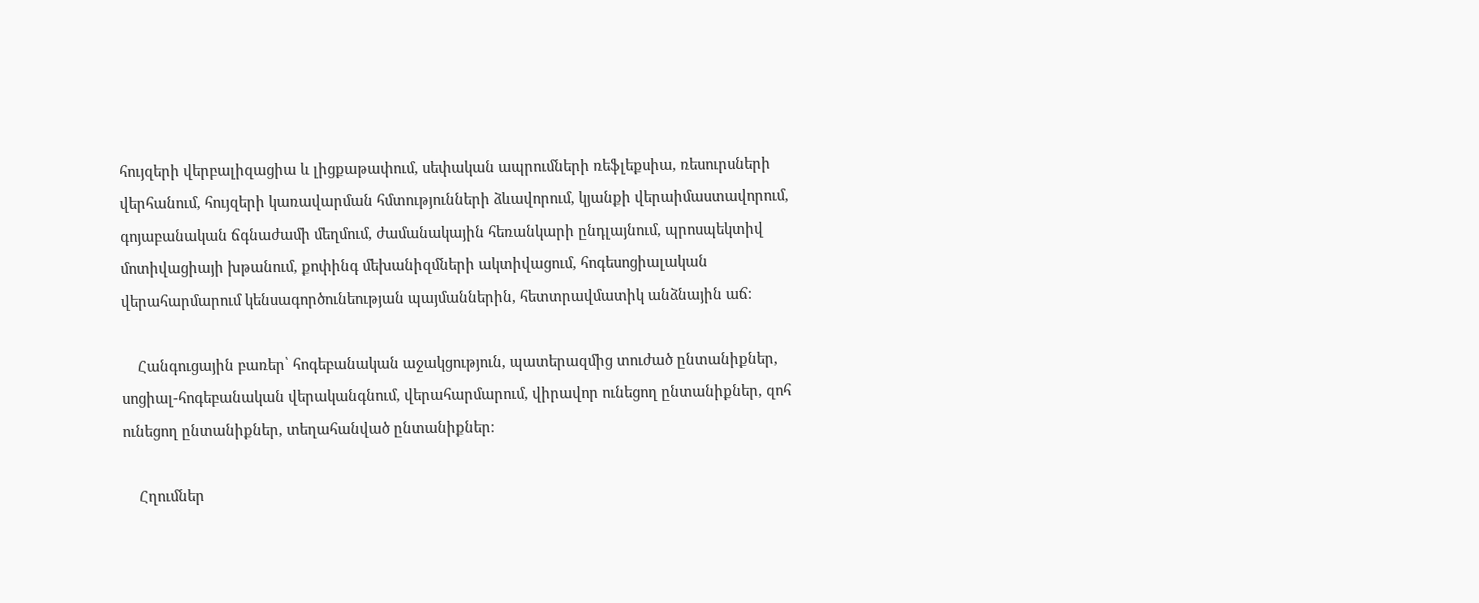հույզերի վերբալիզացիա և լիցքաթափում, սեփական ապրումների ռեֆլեքսիա, ռեսուրսների վերհանում, հույզերի կառավարման հմտությունների ձևավորում, կյանքի վերաիմաստավորում, գոյաբանական ճգնաժամի մեղմում, ժամանակային հեռանկարի ընդլայնում, պրոսպեկտիվ մոտիվացիայի խթանում, քոփինգ մեխանիզմների ակտիվացում, հոգեսոցիալական վերահարմարում կենսագործունեության պայմաններին, հետտրավմատիկ անձնային աճ։

    Հանգուցային բառեր՝ հոգեբանական աջակցություն, պատերազմից տուժած ընտանիքներ, սոցիալ-հոգեբանական վերականգնում, վերահարմարում, վիրավոր ունեցող ընտանիքներ, զոհ ունեցող ընտանիքներ, տեղահանված ընտանիքներ։

    Հղումներ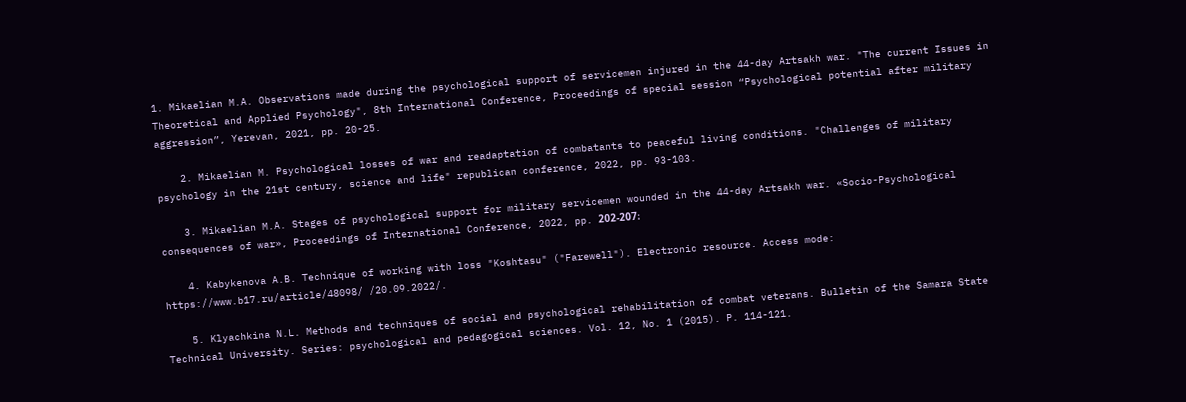1. Mikaelian M.A. Observations made during the psychological support of servicemen injured in the 44-day Artsakh war. "The current Issues in Theoretical and Applied Psychology", 8th International Conference, Proceedings of special session “Psychological potential after military aggression”, Yerevan, 2021, pp. 20-25.

    2. Mikaelian M. Psychological losses of war and readaptation of combatants to peaceful living conditions. "Challenges of military psychology in the 21st century, science and life" republican conference, 2022, pp. 93-103.

    3. Mikaelian M.A. Stages of psychological support for military servicemen wounded in the 44-day Artsakh war. «Socio-Psychological consequences of war», Proceedings of International Conference, 2022, pp. 202-207։

    4. Kabykenova A.B. Technique of working with loss "Koshtasu" ("Farewell"). Electronic resource. Access mode: https://www.b17.ru/article/48098/ /20.09.2022/.

    5. Klyachkina N.L. Methods and techniques of social and psychological rehabilitation of combat veterans. Bulletin of the Samara State Technical University. Series: psychological and pedagogical sciences. Vol. 12, No. 1 (2015). P. 114-121.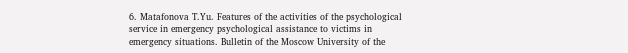6. Matafonova T.Yu. Features of the activities of the psychological service in emergency psychological assistance to victims in emergency situations. Bulletin of the Moscow University of the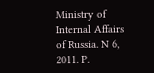Ministry of Internal Affairs of Russia. N 6, 2011. P.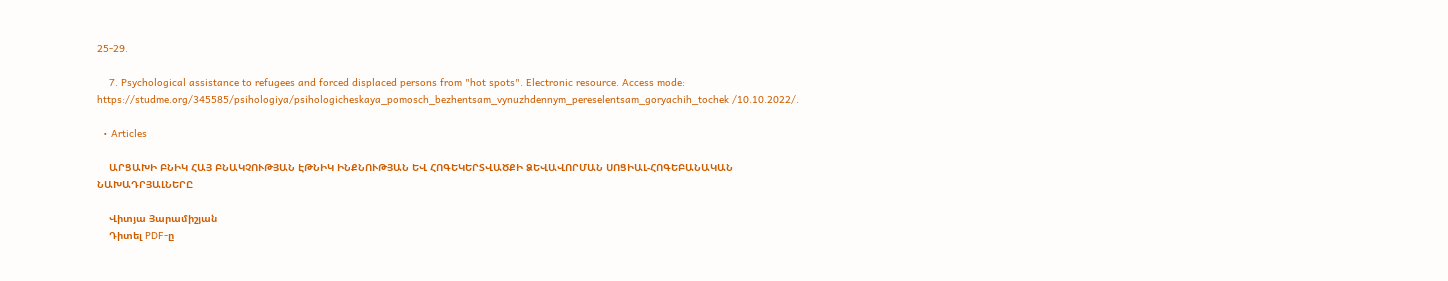25-29.

    7. Psychological assistance to refugees and forced displaced persons from "hot spots". Electronic resource. Access mode: https://studme.org/345585/psihologiya/psihologicheskaya_pomosch_bezhentsam_vynuzhdennym_pereselentsam_goryachih_tochek /10.10.2022/.

  • Articles

    ԱՐՑԱԽԻ ԲՆԻԿ ՀԱՅ ԲՆԱԿՉՈՒԹՅԱՆ ԷԹՆԻԿ ԻՆՔՆՈՒԹՅԱՆ ԵՎ ՀՈԳԵԿԵՐՏՎԱԾՔԻ ՁԵՎԱՎՈՐՄԱՆ ՍՈՑԻԱԼ-ՀՈԳԵԲԱՆԱԿԱՆ ՆԱԽԱԴՐՅԱԼՆԵՐԸ

    Վիտյա Յարամիշյան
    Դիտել PDF-ը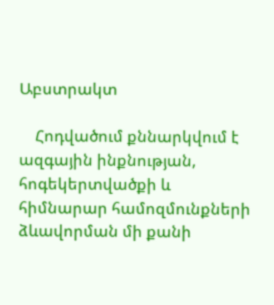Աբստրակտ

    Հոդվածում քննարկվում է ազգային ինքնության, հոգեկերտվածքի և հիմնարար համոզմունքների ձևավորման մի քանի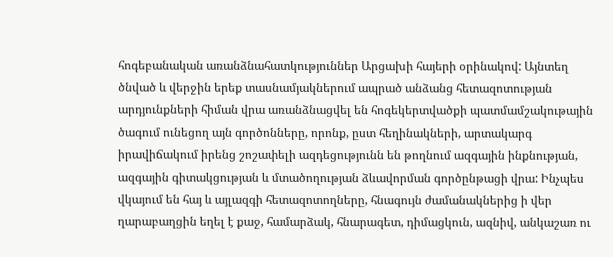հոգեբանական առանձնահատկություններ Արցախի հայերի օրինակով: Այնտեղ ծնված և վերջին երեք տասնամյակներում ապրած անձանց հետազոտության արդյունքների հիման վրա առանձնացվել են հոգեկերտվածքի պատմամշակութային ծագում ունեցող այն գործոնները, որոնք, ըստ հեղինակների, արտակարգ իրավիճակում իրենց շոշափելի ազդեցությունն են թողնում ազգային ինքնության, ազգային գիտակցության և մտածողության ձևավորման գործընթացի վրա: Ինչպես վկայում են հայ և այլազգի հետազոտողները, հնագույն ժամանակներից ի վեր ղարաբաղցին եղել է քաջ, համարձակ, հնարագետ, դիմացկուն, ազնիվ, անկաշառ ու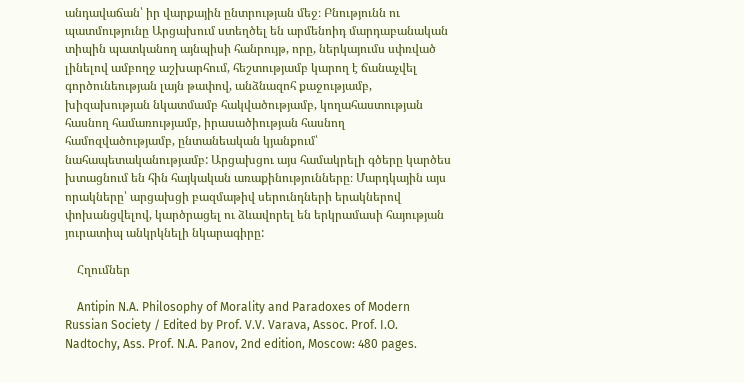անդավաճան՝ իր վարքային ընտրության մեջ։ Բնությունն ու պատմությունը Արցախում ստեղծել են արմենոիդ մարդաբանական տիպին պատկանող այնպիսի հանրույթ, որը, ներկայումս սփռված լինելով ամբողջ աշխարհում, հեշտությամբ կարող է ճանաչվել գործունեության լայն թափով, անձնազոհ քաջությամբ, խիզախության նկատմամբ հակվածությամբ, կողահաստության հասնող համառությամբ, իրասածիության հասնող համոզվածությամբ, ընտանեական կյանքում՝ նահապետականությամբ: Արցախցու այս համակրելի գծերը կարծես խտացնում են հին հայկական առաքինությունները։ Մարդկային այս որակները՝ արցախցի բազմաթիվ սերունդների երակներով փոխանցվելով, կարծրացել ու ձևավորել են երկրամասի հայության յուրատիպ անկրկնելի նկարագիրը:

    Հղումներ

    Antipin N.A. Philosophy of Morality and Paradoxes of Modern Russian Society / Edited by Prof. V.V. Varava, Assoc. Prof. I.O. Nadtochy, Ass. Prof. N.A. Panov, 2nd edition, Moscow: 480 pages.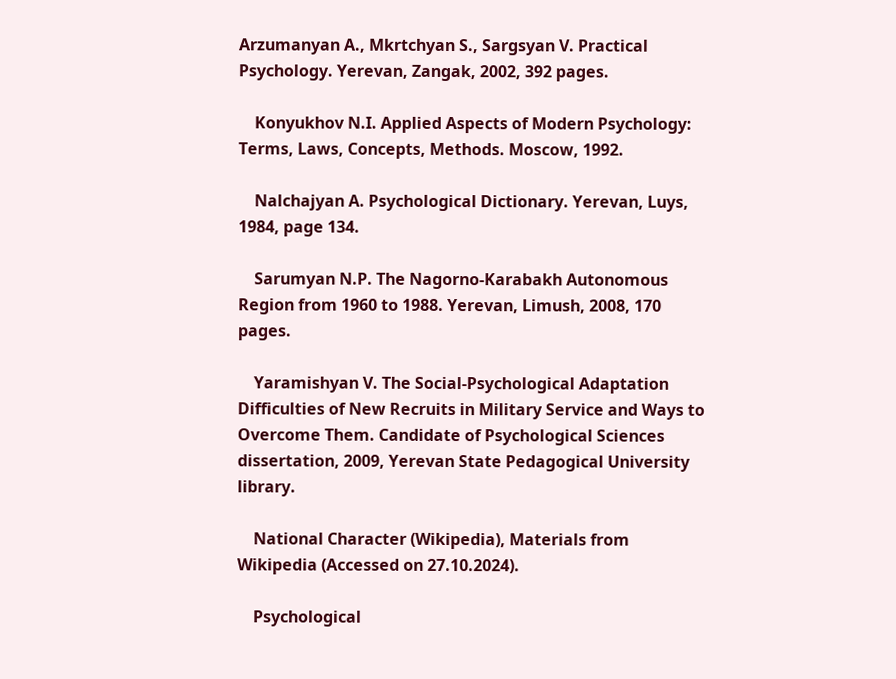Arzumanyan A., Mkrtchyan S., Sargsyan V. Practical Psychology. Yerevan, Zangak, 2002, 392 pages.

    Konyukhov N.I. Applied Aspects of Modern Psychology: Terms, Laws, Concepts, Methods. Moscow, 1992.

    Nalchajyan A. Psychological Dictionary. Yerevan, Luys, 1984, page 134.

    Sarumyan N.P. The Nagorno-Karabakh Autonomous Region from 1960 to 1988. Yerevan, Limush, 2008, 170 pages.

    Yaramishyan V. The Social-Psychological Adaptation Difficulties of New Recruits in Military Service and Ways to Overcome Them. Candidate of Psychological Sciences dissertation, 2009, Yerevan State Pedagogical University library.

    National Character (Wikipedia), Materials from Wikipedia (Accessed on 27.10.2024).

    Psychological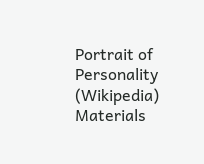Portrait of Personality (Wikipedia) Materials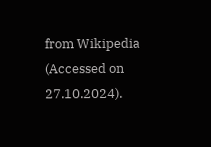from Wikipedia (Accessed on 27.10.2024).